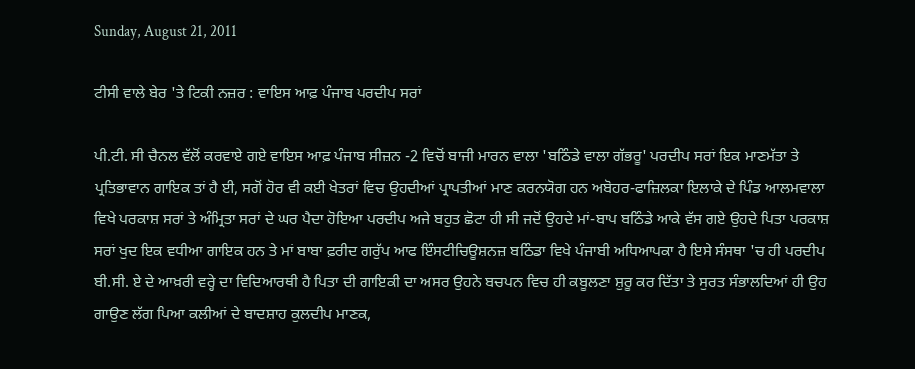Sunday, August 21, 2011

ਟੀਸੀ ਵਾਲੇ ਬੇਰ 'ਤੇ ਟਿਕੀ ਨਜ਼ਰ : ਵਾਇਸ ਆਫ਼ ਪੰਜਾਬ ਪਰਦੀਪ ਸਰਾਂ

ਪੀ.ਟੀ. ਸੀ ਚੈਨਲ ਵੱਲੋਂ ਕਰਵਾਏ ਗਏ ਵਾਇਸ ਆਫ਼ ਪੰਜਾਬ ਸੀਜ਼ਨ -2 ਵਿਚੋਂ ਬਾਜੀ ਮਾਰਨ ਵਾਲਾ 'ਬਠਿੰਡੇ ਵਾਲਾ ਗੱਭਰੂ' ਪਰਦੀਪ ਸਰਾਂ ਇਕ ਮਾਣਮੱਤਾ ਤੇ ਪ੍ਰਤਿਭਾਵਾਨ ਗਾਇਕ ਤਾਂ ਹੈ ਈ, ਸਗੋਂ ਹੋਰ ਵੀ ਕਈ ਖੇਤਰਾਂ ਵਿਚ ਉਹਦੀਆਂ ਪ੍ਰਾਪਤੀਆਂ ਮਾਣ ਕਰਨਯੋਗ ਹਨ ਅਬੋਹਰ-ਫਾਜ਼ਿਲਕਾ ਇਲਾਕੇ ਦੇ ਪਿੰਡ ਆਲਮਵਾਲਾ ਵਿਖੇ ਪਰਕਾਸ਼ ਸਰਾਂ ਤੇ ਅੰਮ੍ਰਿਤਾ ਸਰਾਂ ਦੇ ਘਰ ਪੈਦਾ ਹੋਇਆ ਪਰਦੀਪ ਅਜੇ ਬਹੁਤ ਛੋਟਾ ਹੀ ਸੀ ਜਦੋਂ ਉਹਦੇ ਮਾਂ-ਬਾਪ ਬਠਿੰਡੇ ਆਕੇ ਵੱਸ ਗਏ ਉਹਦੇ ਪਿਤਾ ਪਰਕਾਸ਼ ਸਰਾਂ ਖੁਦ ਇਕ ਵਧੀਆ ਗਾਇਕ ਹਨ ਤੇ ਮਾਂ ਬਾਬਾ ਫ਼ਰੀਦ ਗਰੁੱਪ ਆਫ ਇੰਸਟੀਚਿਊਸ਼ਨਜ਼ ਬਠਿੰਡਾ ਵਿਖੇ ਪੰਜਾਬੀ ਅਧਿਆਪਕਾ ਹੈ ਇਸੇ ਸੰਸਥਾ 'ਚ ਹੀ ਪਰਦੀਪ ਬੀ.ਸੀ. ਏ ਦੇ ਆਖ਼ਰੀ ਵਰ੍ਹੇ ਦਾ ਵਿਦਿਆਰਥੀ ਹੈ ਪਿਤਾ ਦੀ ਗਾਇਕੀ ਦਾ ਅਸਰ ਉਹਨੇ ਬਚਪਨ ਵਿਚ ਹੀ ਕਬੂਲਣਾ ਸ਼ੁਰੂ ਕਰ ਦਿੱਤਾ ਤੇ ਸੁਰਤ ਸੰਭਾਲਦਿਆਂ ਹੀ ਉਹ ਗਾਉਣ ਲੱਗ ਪਿਆ ਕਲੀਆਂ ਦੇ ਬਾਦਸ਼ਾਹ ਕੁਲਦੀਪ ਮਾਣਕ,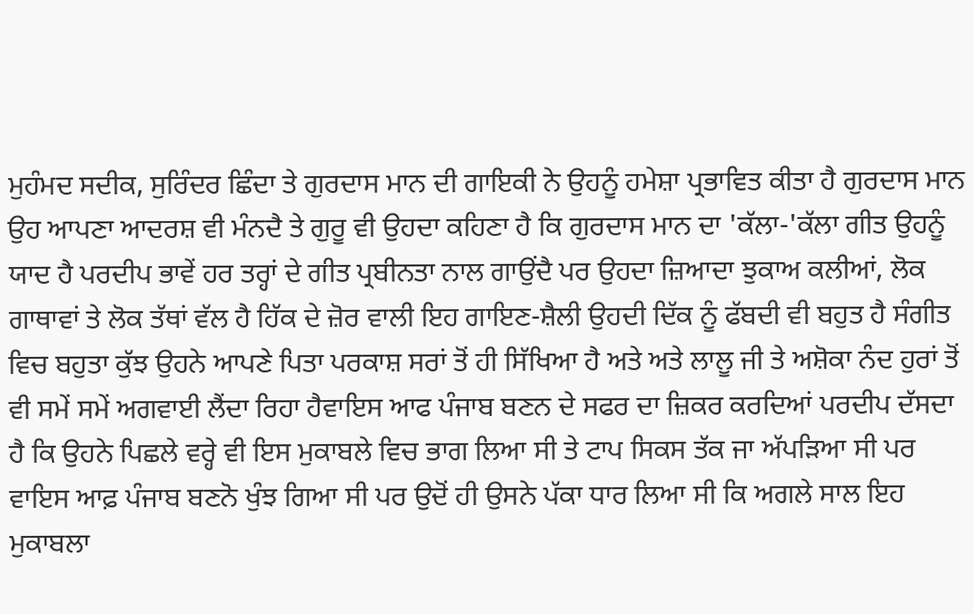ਮੁਹੰਮਦ ਸਦੀਕ, ਸੁਰਿੰਦਰ ਛਿੰਦਾ ਤੇ ਗੁਰਦਾਸ ਮਾਨ ਦੀ ਗਾਇਕੀ ਨੇ ਉਹਨੂੰ ਹਮੇਸ਼ਾ ਪ੍ਰਭਾਵਿਤ ਕੀਤਾ ਹੈ ਗੁਰਦਾਸ ਮਾਨ ਉਹ ਆਪਣਾ ਆਦਰਸ਼ ਵੀ ਮੰਨਦੈ ਤੇ ਗੁਰੂ ਵੀ ਉਹਦਾ ਕਹਿਣਾ ਹੈ ਕਿ ਗੁਰਦਾਸ ਮਾਨ ਦਾ 'ਕੱਲਾ-'ਕੱਲਾ ਗੀਤ ਉਹਨੂੰ ਯਾਦ ਹੈ ਪਰਦੀਪ ਭਾਵੇਂ ਹਰ ਤਰ੍ਹਾਂ ਦੇ ਗੀਤ ਪ੍ਰਬੀਨਤਾ ਨਾਲ ਗਾਉਂਦੈ ਪਰ ਉਹਦਾ ਜ਼ਿਆਦਾ ਝੁਕਾਅ ਕਲੀਆਂ, ਲੋਕ ਗਾਥਾਵਾਂ ਤੇ ਲੋਕ ਤੱਥਾਂ ਵੱਲ ਹੈ ਹਿੱਕ ਦੇ ਜ਼ੋਰ ਵਾਲੀ ਇਹ ਗਾਇਣ-ਸ਼ੈਲੀ ਉਹਦੀ ਦਿੱਕ ਨੂੰ ਫੱਬਦੀ ਵੀ ਬਹੁਤ ਹੈ ਸੰਗੀਤ ਵਿਚ ਬਹੁਤਾ ਕੁੱਝ ਉਹਨੇ ਆਪਣੇ ਪਿਤਾ ਪਰਕਾਸ਼ ਸਰਾਂ ਤੋਂ ਹੀ ਸਿੱਖਿਆ ਹੈ ਅਤੇ ਅਤੇ ਲਾਲੂ ਜੀ ਤੇ ਅਸ਼ੋਕਾ ਨੰਦ ਹੁਰਾਂ ਤੋਂ ਵੀ ਸਮੇਂ ਸਮੇਂ ਅਗਵਾਈ ਲੈਂਦਾ ਰਿਹਾ ਹੈਵਾਇਸ ਆਫ ਪੰਜਾਬ ਬਣਨ ਦੇ ਸਫਰ ਦਾ ਜ਼ਿਕਰ ਕਰਦਿਆਂ ਪਰਦੀਪ ਦੱਸਦਾ ਹੈ ਕਿ ਉਹਨੇ ਪਿਛਲੇ ਵਰ੍ਹੇ ਵੀ ਇਸ ਮੁਕਾਬਲੇ ਵਿਚ ਭਾਗ ਲਿਆ ਸੀ ਤੇ ਟਾਪ ਸਿਕਸ ਤੱਕ ਜਾ ਅੱਪੜਿਆ ਸੀ ਪਰ ਵਾਇਸ ਆਫ਼ ਪੰਜਾਬ ਬਣਨੋ ਖੁੰਝ ਗਿਆ ਸੀ ਪਰ ਉਦੋਂ ਹੀ ਉਸਨੇ ਪੱਕਾ ਧਾਰ ਲਿਆ ਸੀ ਕਿ ਅਗਲੇ ਸਾਲ ਇਹ ਮੁਕਾਬਲਾ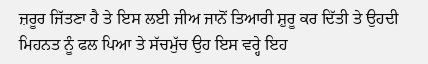ਜ਼ਰੂਰ ਜਿੱਤਣਾ ਹੈ ਤੇ ਇਸ ਲਈ ਜੀਅ ਜਾਨੋਂ ਤਿਆਰੀ ਸ਼ੁਰੂ ਕਰ ਦਿੱਤੀ ਤੇ ਉਹਦੀ ਮਿਹਨਤ ਨੂੰ ਫਲ ਪਿਆ ਤੇ ਸੱਚਮੁੱਚ ਉਹ ਇਸ ਵਰ੍ਹੇ ਇਹ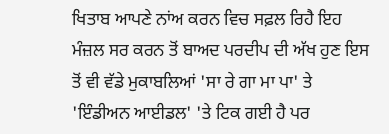ਖਿਤਾਬ ਆਪਣੇ ਨਾਂਅ ਕਰਨ ਵਿਚ ਸਫ਼ਲ ਰਿਹੈ ਇਹ ਮੰਜ਼ਲ ਸਰ ਕਰਨ ਤੋਂ ਬਾਅਦ ਪਰਦੀਪ ਦੀ ਅੱਖ ਹੁਣ ਇਸ ਤੋਂ ਵੀ ਵੱਡੇ ਮੁਕਾਬਲਿਆਂ 'ਸਾ ਰੇ ਗਾ ਮਾ ਪਾ' ਤੇ 'ਇੰਡੀਅਨ ਆਈਡਲ' 'ਤੇ ਟਿਕ ਗਈ ਹੈ ਪਰ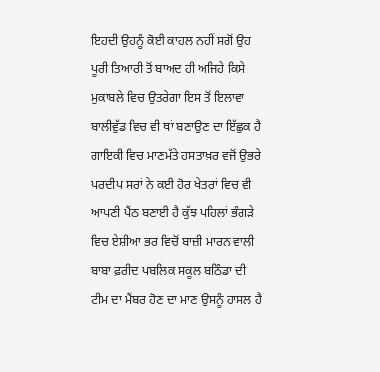ਇਹਦੀ ਉਹਨੂੰ ਕੋਈ ਕਾਹਲ ਨਹੀਂ ਸਗੋਂ ਉਹ ਪੂਰੀ ਤਿਆਰੀ ਤੋਂ ਬਾਅਦ ਹੀ ਅਜਿਹੇ ਕਿਸੇ ਮੁਕਾਬਲੇ ਵਿਚ ਉਤਰੇਗਾ ਇਸ ਤੋਂ ਇਲਾਵਾ ਬਾਲੀਵੁੱਡ ਵਿਚ ਵੀ ਥਾਂ ਬਣਾਉਣ ਦਾ ਇੱਛੁਕ ਹੈ ਗਾਇਕੀ ਵਿਚ ਮਾਣਮੱਤੇ ਹਸਤਾਖ਼ਰ ਵਜੋਂ ਉਭਰੇ ਪਰਦੀਪ ਸਰਾਂ ਨੇ ਕਈ ਹੋਰ ਖੇਤਰਾਂ ਵਿਚ ਵੀ ਆਪਣੀ ਪੈਂਠ ਬਣਾਈ ਹੈ ਕੁੱਝ ਪਹਿਲਾਂ ਭੰਗੜੇ ਵਿਚ ਏਸ਼ੀਆ ਭਰ ਵਿਚੋਂ ਬਾਜ਼ੀ ਮਾਰਨ ਵਾਲੀ ਬਾਬਾ ਫ਼ਰੀਦ ਪਬਲਿਕ ਸਕੂਲ ਬਠਿੰਡਾ ਦੀ ਟੀਮ ਦਾ ਮੈਂਬਰ ਹੋਣ ਦਾ ਮਾਣ ਉਸਨੂੰ ਹਾਸਲ ਹੈ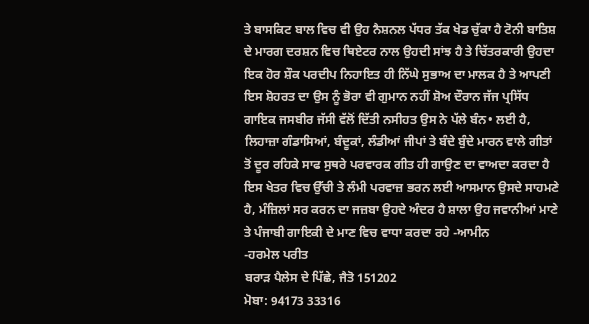ਤੇ ਬਾਸਕਿਟ ਬਾਲ ਵਿਚ ਵੀ ਉਹ ਨੈਸ਼ਨਲ ਪੱਧਰ ਤੱਕ ਖੇਡ ਚੁੱਕਾ ਹੈ ਟੋਨੀ ਬਾਤਿਸ਼ ਦੇ ਮਾਰਗ ਦਰਸ਼ਨ ਵਿਚ ਥਿਏਟਰ ਨਾਲ ਉਹਦੀ ਸਾਂਝ ਹੈ ਤੇ ਚਿੱਤਰਕਾਰੀ ਉਹਦਾ ਇਕ ਹੋਰ ਸ਼ੌਕ ਪਰਦੀਪ ਨਿਹਾਇਤ ਹੀ ਨਿੱਘੇ ਸੁਭਾਅ ਦਾ ਮਾਲਕ ਹੈ ਤੇ ਆਪਣੀ ਇਸ ਸ਼ੋਹਰਤ ਦਾ ਉਸ ਨੂੰ ਭੋਰਾ ਵੀ ਗੁਮਾਨ ਨਹੀਂ ਸ਼ੋਅ ਦੌਰਾਨ ਜੱਜ ਪ੍ਰਸਿੱਧ ਗਾਇਕ ਜਸਬੀਰ ਜੱਸੀ ਵੱਲੋਂ ਦਿੱਤੀ ਨਸੀਹਤ ਉਸ ਨੇ ਪੱਲੇ ਬੰਨ• ਲਈ ਹੈ, ਲਿਹਾਜ਼ਾ ਗੰਡਾਸਿਆਂ, ਬੰਦੂਕਾਂ, ਲੰਡੀਆਂ ਜੀਪਾਂ ਤੇ ਬੰਦੇ ਬੁੰਦੇ ਮਾਰਨ ਵਾਲੇ ਗੀਤਾਂ ਤੋਂ ਦੂਰ ਰਹਿਕੇ ਸਾਫ ਸੁਥਰੇ ਪਰਵਾਰਕ ਗੀਤ ਹੀ ਗਾਉਣ ਦਾ ਵਾਅਦਾ ਕਰਦਾ ਹੈ ਇਸ ਖੇਤਰ ਵਿਚ ਉੱਚੀ ਤੇ ਲੰਮੀ ਪਰਵਾਜ਼ ਭਰਨ ਲਈ ਆਸਮਾਨ ਉਸਦੇ ਸਾਹਮਣੇ ਹੈ, ਮੰਜ਼ਿਲਾਂ ਸਰ ਕਰਨ ਦਾ ਜਜ਼ਬਾ ਉਹਦੇ ਅੰਦਰ ਹੈ ਸ਼ਾਲਾ ਉਹ ਜਵਾਨੀਆਂ ਮਾਣੇ ਤੇ ਪੰਜਾਬੀ ਗਾਇਕੀ ਦੇ ਮਾਣ ਵਿਚ ਵਾਧਾ ਕਰਦਾ ਰਹੇ -ਆਮੀਨ
-ਹਰਮੇਲ ਪਰੀਤ
ਬਰਾੜ ਪੈਲੇਸ ਦੇ ਪਿੱਛੇ, ਜੈਤੋ 151202
ਮੋਬਾ: 94173 33316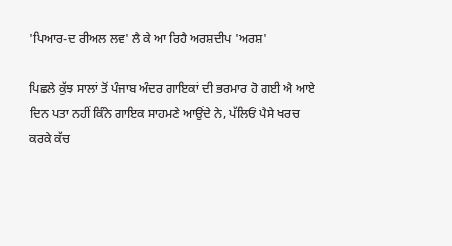'ਪਿਆਰ-ਦ ਰੀਅਲ ਲਵ' ਲੈ ਕੇ ਆ ਰਿਹੈ ਅਰਸ਼ਦੀਪ 'ਅਰਸ਼'

ਪਿਛਲੇ ਕੁੱਝ ਸਾਲਾਂ ਤੋਂ ਪੰਜਾਬ ਅੰਦਰ ਗਾਇਕਾਂ ਦੀ ਭਰਮਾਰ ਹੋ ਗਈ ਐ ਆਏ ਦਿਨ ਪਤਾ ਨਹੀਂ ਕਿੰਨੇ ਗਾਇਕ ਸਾਹਮਣੇ ਆਉਂਦੇ ਨੇ, ਪੱਲਿਓਂ ਪੈਸੇ ਖਰਚ ਕਰਕੇ ਕੱਚ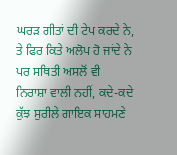ਘਰੜ ਗੀਤਾਂ ਦੀ ਟੇਪ ਕਰਦੇ ਨੇ, ਤੇ ਫਿਰ ਕਿਤੇ ਅਲੋਪ ਹੋ ਜਾਂਦੇ ਨੇ ਪਰ ਸਥਿਤੀ ਅਸਲੋਂ ਵੀ ਨਿਰਾਸ਼ਾ ਵਾਲੀ ਨਹੀਂ, ਕਦੇ-ਕਦੇ ਕੁੱਝ ਸੁਰੀਲੇ ਗਾਇਕ ਸਾਹਮਣੇ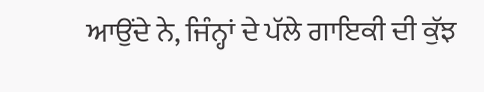ਆਉਂਦੇ ਨੇ, ਜਿੰਨ੍ਹਾਂ ਦੇ ਪੱਲੇ ਗਾਇਕੀ ਦੀ ਕੁੱਝ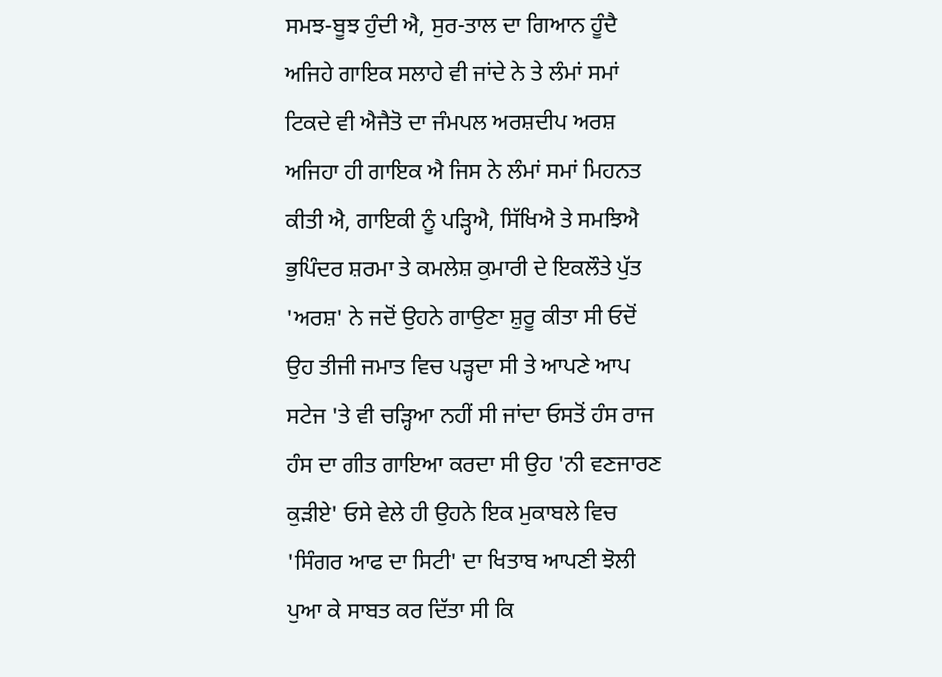ਸਮਝ-ਬੂਝ ਹੁੰਦੀ ਐ, ਸੁਰ-ਤਾਲ ਦਾ ਗਿਆਨ ਹੂੰਦੈ ਅਜਿਹੇ ਗਾਇਕ ਸਲਾਹੇ ਵੀ ਜਾਂਦੇ ਨੇ ਤੇ ਲੰਮਾਂ ਸਮਾਂ ਟਿਕਦੇ ਵੀ ਐਜੈਤੋ ਦਾ ਜੰਮਪਲ ਅਰਸ਼ਦੀਪ ਅਰਸ਼ ਅਜਿਹਾ ਹੀ ਗਾਇਕ ਐ ਜਿਸ ਨੇ ਲੰਮਾਂ ਸਮਾਂ ਮਿਹਨਤ ਕੀਤੀ ਐ, ਗਾਇਕੀ ਨੂੰ ਪੜ੍ਹਿਐ, ਸਿੱਖਿਐ ਤੇ ਸਮਝਿਐ ਭੁਪਿੰਦਰ ਸ਼ਰਮਾ ਤੇ ਕਮਲੇਸ਼ ਕੁਮਾਰੀ ਦੇ ਇਕਲੌਤੇ ਪੁੱਤ 'ਅਰਸ਼' ਨੇ ਜਦੋਂ ਉਹਨੇ ਗਾਉਣਾ ਸ਼ੁਰੂ ਕੀਤਾ ਸੀ ਓਦੋਂ ਉਹ ਤੀਜੀ ਜਮਾਤ ਵਿਚ ਪੜ੍ਹਦਾ ਸੀ ਤੇ ਆਪਣੇ ਆਪ ਸਟੇਜ 'ਤੇ ਵੀ ਚੜ੍ਹਿਆ ਨਹੀਂ ਸੀ ਜਾਂਦਾ ਓਸਤੋਂ ਹੰਸ ਰਾਜ ਹੰਸ ਦਾ ਗੀਤ ਗਾਇਆ ਕਰਦਾ ਸੀ ਉਹ 'ਨੀ ਵਣਜਾਰਣ ਕੁੜੀਏ' ਓਸੇ ਵੇਲੇ ਹੀ ਉਹਨੇ ਇਕ ਮੁਕਾਬਲੇ ਵਿਚ 'ਸਿੰਗਰ ਆਫ ਦਾ ਸਿਟੀ' ਦਾ ਖਿਤਾਬ ਆਪਣੀ ਝੋਲੀ ਪੁਆ ਕੇ ਸਾਬਤ ਕਰ ਦਿੱਤਾ ਸੀ ਕਿ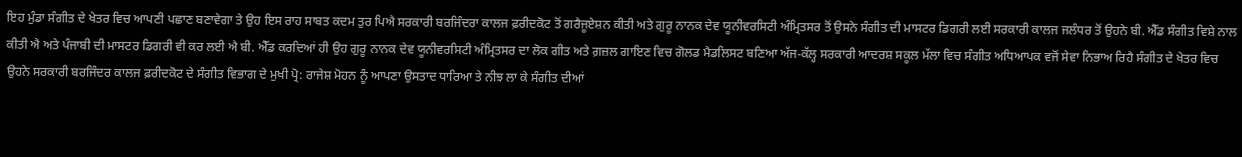ਇਹ ਮੁੰਡਾ ਸੰਗੀਤ ਦੇ ਖੇਤਰ ਵਿਚ ਆਪਣੀ ਪਛਾਣ ਬਣਾਵੇਗਾ ਤੇ ਉਹ ਇਸ ਰਾਹ ਸਾਬਤ ਕਦਮ ਤੁਰ ਪਿਐ ਸਰਕਾਰੀ ਬਰਜਿੰਦਰਾ ਕਾਲਜ ਫ਼ਰੀਦਕੋਟ ਤੋਂ ਗਰੈਜੂਏਸ਼ਨ ਕੀਤੀ ਅਤੇ ਗੁਰੂ ਨਾਨਕ ਦੇਵ ਯੂਨੀਵਰਸਿਟੀ ਅੰਮ੍ਰਿਤਸਰ ਤੋਂ ਉਸਨੇ ਸੰਗੀਤ ਦੀ ਮਾਸਟਰ ਡਿਗਰੀ ਲਈ ਸਰਕਾਰੀ ਕਾਲਜ ਜਲੰਧਰ ਤੋਂ ਉਹਨੇ ਬੀ. ਐੱਡ ਸੰਗੀਤ ਵਿਸ਼ੇ ਨਾਲ ਕੀਤੀ ਐ ਅਤੇ ਪੰਜਾਬੀ ਦੀ ਮਾਸਟਰ ਡਿਗਰੀ ਵੀ ਕਰ ਲਈ ਐ ਬੀ. ਐੱਡ ਕਰਦਿਆਂ ਹੀ ਉਹ ਗੁਰੂ ਨਾਨਕ ਦੇਵ ਯੂਨੀਵਰਸਿਟੀ ਅੰਮ੍ਰਿਤਸਰ ਦਾ ਲੋਕ ਗੀਤ ਅਤੇ ਗ਼ਜ਼ਲ ਗਾਇਣ ਵਿਚ ਗੋਲਡ ਮੈਡਲਿਸਟ ਬਣਿਆ ਅੱਜ-ਕੱਲ੍ਹ ਸਰਕਾਰੀ ਆਦਰਸ਼ ਸਕੂਲ ਮੱਲਾ ਵਿਚ ਸੰਗੀਤ ਅਧਿਆਪਕ ਵਜੋਂ ਸੇਵਾ ਨਿਭਾਅ ਰਿਹੈ ਸੰਗੀਤ ਦੇ ਖੇਤਰ ਵਿਚ ਉਹਨੇ ਸਰਕਾਰੀ ਬਰਜਿੰਦਰ ਕਾਲਜ ਫ਼ਰੀਦਕੋਟ ਦੇ ਸੰਗੀਤ ਵਿਭਾਗ ਦੇ ਮੁਖੀ ਪ੍ਰੋ: ਰਾਜੇਸ਼ ਮੋਹਨ ਨੂੰ ਆਪਣਾ ਉਸਤਾਦ ਧਾਰਿਆ ਤੇ ਨੀਝ ਲਾ ਕੇ ਸੰਗੀਤ ਦੀਆਂ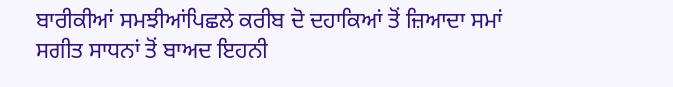ਬਾਰੀਕੀਆਂ ਸਮਝੀਆਂਪਿਛਲੇ ਕਰੀਬ ਦੋ ਦਹਾਕਿਆਂ ਤੋਂ ਜ਼ਿਆਦਾ ਸਮਾਂ ਸਗੀਤ ਸਾਧਨਾਂ ਤੋਂ ਬਾਅਦ ਇਹਨੀ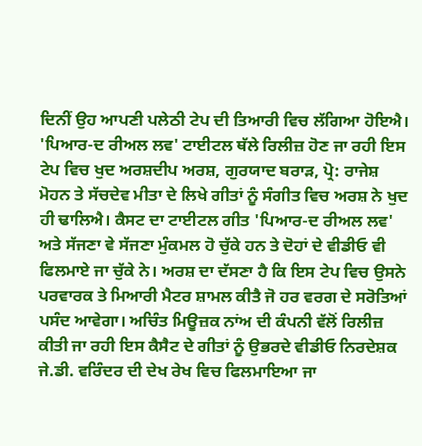ਦਿਨੀਂ ਉਹ ਆਪਣੀ ਪਲੇਠੀ ਟੇਪ ਦੀ ਤਿਆਰੀ ਵਿਚ ਲੱਗਿਆ ਹੋਇਐ। 'ਪਿਆਰ-ਦ ਰੀਅਲ ਲਵ' ਟਾਈਟਲ ਥੱਲੇ ਰਿਲੀਜ਼ ਹੋਣ ਜਾ ਰਹੀ ਇਸ ਟੇਪ ਵਿਚ ਖੁਦ ਅਰਸ਼ਦੀਪ ਅਰਸ਼, ਗੁਰਯਾਦ ਬਰਾੜ, ਪ੍ਰੋ: ਰਾਜੇਸ਼ ਮੋਹਨ ਤੇ ਸੱਚਦੇਵ ਮੀਤਾ ਦੇ ਲਿਖੇ ਗੀਤਾਂ ਨੂੰ ਸੰਗੀਤ ਵਿਚ ਅਰਸ਼ ਨੇ ਖੁਦ ਹੀ ਢਾਲਿਐ। ਕੈਸਟ ਦਾ ਟਾਈਟਲ ਗੀਤ 'ਪਿਆਰ-ਦ ਰੀਅਲ ਲਵ' ਅਤੇ ਸੱਜਣਾ ਵੇ ਸੱਜਣਾ ਮੁੰਕਮਲ ਹੋ ਚੁੱਕੇ ਹਨ ਤੇ ਦੋਹਾਂ ਦੇ ਵੀਡੀਓ ਵੀ ਫਿਲਮਾਏ ਜਾ ਚੁੱਕੇ ਨੇ। ਅਰਸ਼ ਦਾ ਦੱਸਣਾ ਹੈ ਕਿ ਇਸ ਟੇਪ ਵਿਚ ਉਸਨੇ ਪਰਵਾਰਕ ਤੇ ਮਿਆਰੀ ਮੈਟਰ ਸ਼ਾਮਲ ਕੀਤੈ ਜੋ ਹਰ ਵਰਗ ਦੇ ਸਰੋਤਿਆਂ ਪਸੰਦ ਆਵੇਗਾ। ਅਚਿੰਤ ਮਿਊਜ਼ਕ ਨਾਂਅ ਦੀ ਕੰਪਨੀ ਵੱਲੋਂ ਰਿਲੀਜ਼ ਕੀਤੀ ਜਾ ਰਹੀ ਇਸ ਕੈਸੈਟ ਦੇ ਗੀਤਾਂ ਨੂੰ ਉਭਰਦੇ ਵੀਡੀਓ ਨਿਰਦੇਸ਼ਕ ਜੇ.ਡੀ. ਵਰਿੰਦਰ ਦੀ ਦੇਖ ਰੇਖ ਵਿਚ ਫਿਲਮਾਇਆ ਜਾ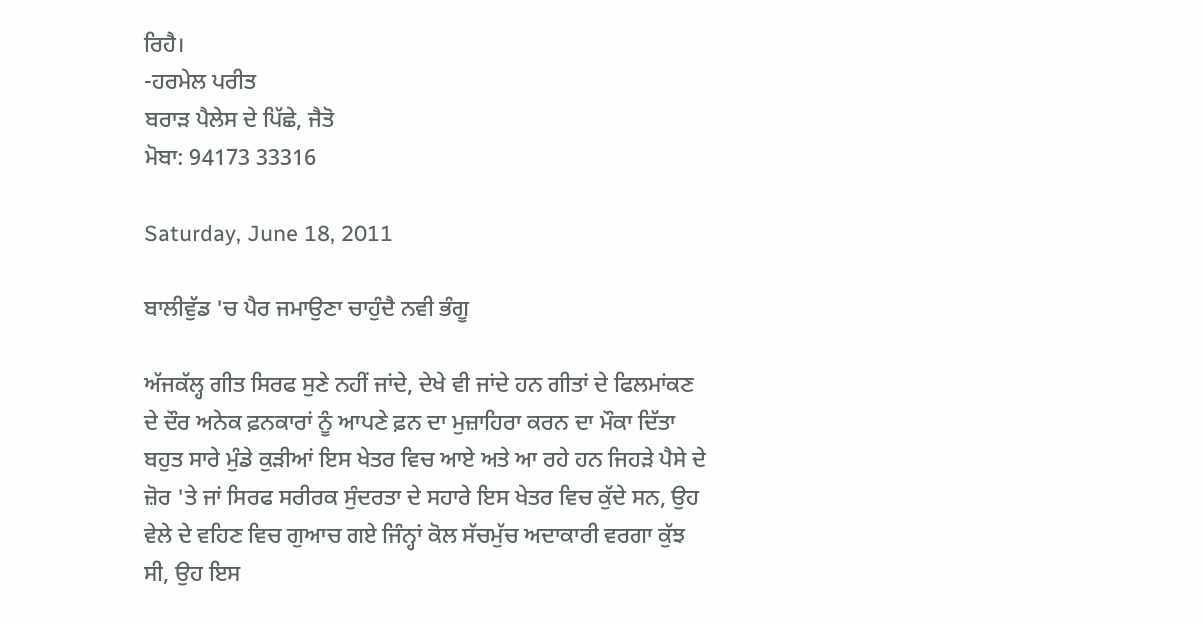ਰਿਹੈ।
-ਹਰਮੇਲ ਪਰੀਤ
ਬਰਾੜ ਪੈਲੇਸ ਦੇ ਪਿੱਛੇ, ਜੈਤੋ
ਮੋਬਾ: 94173 33316

Saturday, June 18, 2011

ਬਾਲੀਵੁੱਡ 'ਚ ਪੈਰ ਜਮਾਉਣਾ ਚਾਹੁੰਦੈ ਨਵੀ ਭੰਗੂ

ਅੱਜਕੱਲ੍ਹ ਗੀਤ ਸਿਰਫ ਸੁਣੇ ਨਹੀਂ ਜਾਂਦੇ, ਦੇਖੇ ਵੀ ਜਾਂਦੇ ਹਨ ਗੀਤਾਂ ਦੇ ਫਿਲਮਾਂਕਣ ਦੇ ਦੌਰ ਅਨੇਕ ਫ਼ਨਕਾਰਾਂ ਨੂੰ ਆਪਣੇ ਫ਼ਨ ਦਾ ਮੁਜ਼ਾਹਿਰਾ ਕਰਨ ਦਾ ਮੌਕਾ ਦਿੱਤਾ ਬਹੁਤ ਸਾਰੇ ਮੁੰਡੇ ਕੁੜੀਆਂ ਇਸ ਖੇਤਰ ਵਿਚ ਆਏ ਅਤੇ ਆ ਰਹੇ ਹਨ ਜਿਹੜੇ ਪੈਸੇ ਦੇ ਜ਼ੋਰ 'ਤੇ ਜਾਂ ਸਿਰਫ ਸਰੀਰਕ ਸੁੰਦਰਤਾ ਦੇ ਸਹਾਰੇ ਇਸ ਖੇਤਰ ਵਿਚ ਕੁੱਦੇ ਸਨ, ਉਹ ਵੇਲੇ ਦੇ ਵਹਿਣ ਵਿਚ ਗੁਆਚ ਗਏ ਜਿੰਨ੍ਹਾਂ ਕੋਲ ਸੱਚਮੁੱਚ ਅਦਾਕਾਰੀ ਵਰਗਾ ਕੁੱਝ ਸੀ, ਉਹ ਇਸ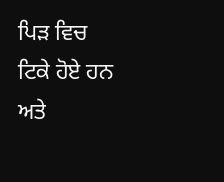ਪਿੜ ਵਿਚ ਟਿਕੇ ਹੋਏ ਹਨ ਅਤੇ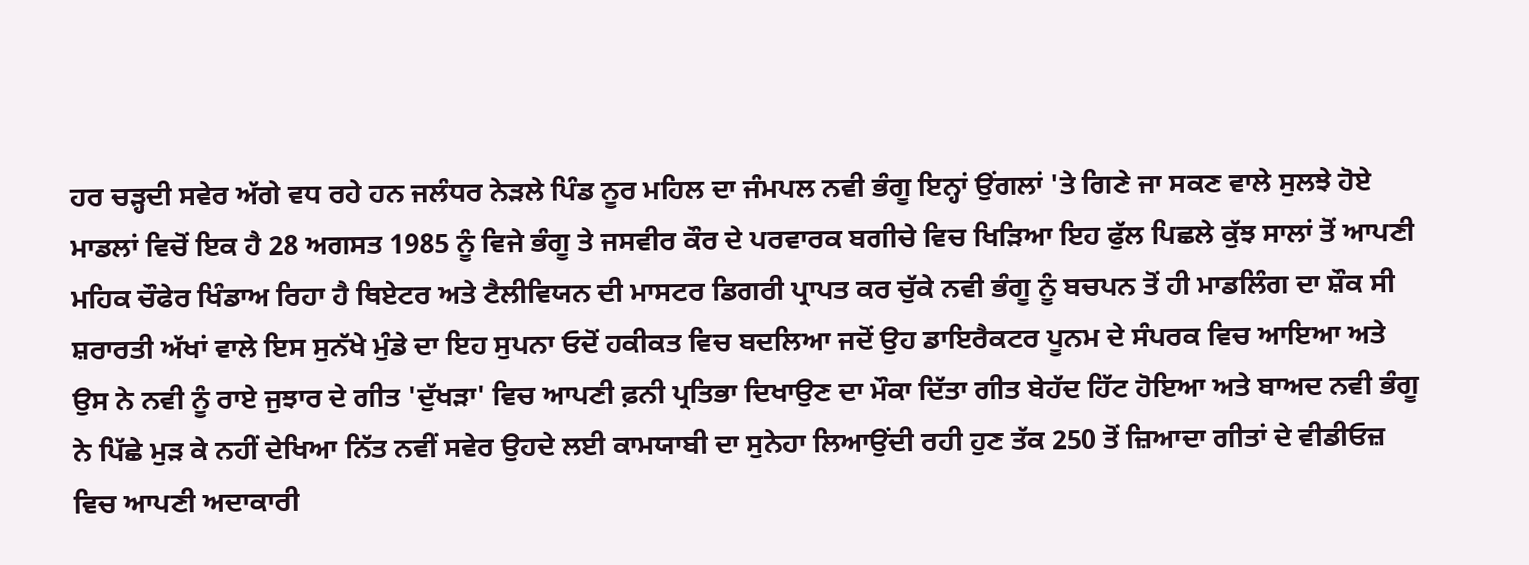ਹਰ ਚੜ੍ਹਦੀ ਸਵੇਰ ਅੱਗੇ ਵਧ ਰਹੇ ਹਨ ਜਲੰਧਰ ਨੇੜਲੇ ਪਿੰਡ ਨੂਰ ਮਹਿਲ ਦਾ ਜੰਮਪਲ ਨਵੀ ਭੰਗੂ ਇਨ੍ਹਾਂ ਉਂਗਲਾਂ 'ਤੇ ਗਿਣੇ ਜਾ ਸਕਣ ਵਾਲੇ ਸੁਲਝੇ ਹੋਏ ਮਾਡਲਾਂ ਵਿਚੋਂ ਇਕ ਹੈ 28 ਅਗਸਤ 1985 ਨੂੰ ਵਿਜੇ ਭੰਗੂ ਤੇ ਜਸਵੀਰ ਕੌਰ ਦੇ ਪਰਵਾਰਕ ਬਗੀਚੇ ਵਿਚ ਖਿੜਿਆ ਇਹ ਫੁੱਲ ਪਿਛਲੇ ਕੁੱਝ ਸਾਲਾਂ ਤੋਂ ਆਪਣੀ ਮਹਿਕ ਚੌਫੇਰ ਖਿੰਡਾਅ ਰਿਹਾ ਹੈ ਥਿਏਟਰ ਅਤੇ ਟੈਲੀਵਿਯਨ ਦੀ ਮਾਸਟਰ ਡਿਗਰੀ ਪ੍ਰਾਪਤ ਕਰ ਚੁੱਕੇ ਨਵੀ ਭੰਗੂ ਨੂੰ ਬਚਪਨ ਤੋਂ ਹੀ ਮਾਡਲਿੰਗ ਦਾ ਸ਼ੌਕ ਸੀ ਸ਼ਰਾਰਤੀ ਅੱਖਾਂ ਵਾਲੇ ਇਸ ਸੁਨੱਖੇ ਮੁੰਡੇ ਦਾ ਇਹ ਸੁਪਨਾ ਓਦੋਂ ਹਕੀਕਤ ਵਿਚ ਬਦਲਿਆ ਜਦੋਂ ਉਹ ਡਾਇਰੈਕਟਰ ਪੂਨਮ ਦੇ ਸੰਪਰਕ ਵਿਚ ਆਇਆ ਅਤੇ ਉਸ ਨੇ ਨਵੀ ਨੂੰ ਰਾਏ ਜੁਝਾਰ ਦੇ ਗੀਤ 'ਦੁੱਖੜਾ' ਵਿਚ ਆਪਣੀ ਫ਼ਨੀ ਪ੍ਰਤਿਭਾ ਦਿਖਾਉਣ ਦਾ ਮੌਕਾ ਦਿੱਤਾ ਗੀਤ ਬੇਹੱਦ ਹਿੱਟ ਹੋਇਆ ਅਤੇ ਬਾਅਦ ਨਵੀ ਭੰਗੂ ਨੇ ਪਿੱਛੇ ਮੁੜ ਕੇ ਨਹੀਂ ਦੇਖਿਆ ਨਿੱਤ ਨਵੀਂ ਸਵੇਰ ਉਹਦੇ ਲਈ ਕਾਮਯਾਬੀ ਦਾ ਸੁਨੇਹਾ ਲਿਆਉਂਦੀ ਰਹੀ ਹੁਣ ਤੱਕ 250 ਤੋਂ ਜ਼ਿਆਦਾ ਗੀਤਾਂ ਦੇ ਵੀਡੀਓਜ਼ ਵਿਚ ਆਪਣੀ ਅਦਾਕਾਰੀ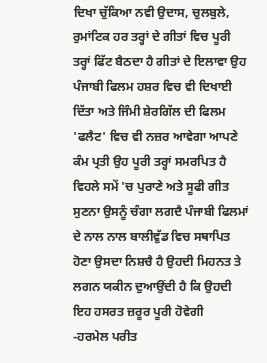ਦਿਖਾ ਚੁੱਕਿਆ ਨਵੀ ਉਦਾਸ, ਚੁਲਬੁਲੇ, ਰੁਮਾਂਟਿਕ ਹਰ ਤਰ੍ਹਾਂ ਦੇ ਗੀਤਾਂ ਵਿਚ ਪੂਰੀ ਤਰ੍ਹਾਂ ਫਿੱਟ ਬੈਠਦਾ ਹੈ ਗੀਤਾਂ ਦੇ ਇਲਾਵਾ ਉਹ ਪੰਜਾਬੀ ਫਿਲਮ ਹਸ਼ਰ ਵਿਚ ਵੀ ਦਿਖਾਈ ਦਿੱਤਾ ਅਤੇ ਜਿੰਮੀ ਸ਼ੇਰਗਿੱਲ ਦੀ ਫਿਲਮ 'ਫਲੈਟ' ਵਿਚ ਵੀ ਨਜ਼ਰ ਆਵੇਗਾ ਆਪਣੇ ਕੰਮ ਪ੍ਰਤੀ ਉਹ ਪੂਰੀ ਤਰ੍ਹਾਂ ਸਮਰਪਿਤ ਹੈ ਵਿਹਲੇ ਸਮੇਂ 'ਚ ਪੁਰਾਣੇ ਅਤੇ ਸੂਫੀ ਗੀਤ ਸੁਣਨਾ ਉਸਨੂੰ ਚੰਗਾ ਲਗਦੈ ਪੰਜਾਬੀ ਫਿਲਮਾਂ ਦੇ ਨਾਲ ਨਾਲ ਬਾਲੀਵੁੱਡ ਵਿਚ ਸਥਾਪਿਤ ਹੋਣਾ ਉਸਦਾ ਨਿਸ਼ਚੈ ਹੈ ਉਹਦੀ ਮਿਹਨਤ ਤੇ ਲਗਨ ਯਕੀਨ ਦੁਆਉਂਦੀ ਹੈ ਕਿ ਉਹਦੀ ਇਹ ਹਸਰਤ ਜ਼ਰੂਰ ਪੂਰੀ ਹੋਵੇਗੀ
-ਹਰਮੇਲ ਪਰੀਤ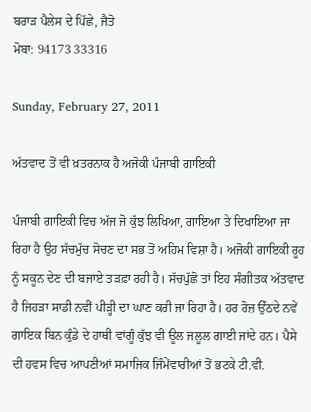ਬਰਾੜ ਪੈਲੇਸ ਦੇ ਪਿੱਛੇ, ਜੈਤੋ
ਮੋਬਾ: 94173 33316

Sunday, February 27, 2011

ਅੱਤਵਾਦ ਤੋਂ ਵੀ ਖ਼ਤਰਨਾਕ ਹੈ ਅਜੋਕੀ ਪੰਜਾਬੀ ਗਾਇਕੀ

ਪੰਜਾਬੀ ਗਾਇਕੀ ਵਿਚ ਅੱਜ ਜੋ ਕੁੱਝ ਲਿਖਿਆ, ਗਾਇਆ ਤੇ ਦਿਖਾਇਆ ਜਾ ਰਿਹਾ ਹੈ ਉਹ ਸੱਚਮੁੱਚ ਸੋਚਣ ਦਾ ਸਭ ਤੋਂ ਅਹਿਮ ਵਿਸ਼ਾ ਹੈ। ਅਜੋਕੀ ਗਾਇਕੀ ਰੂਹ ਨੂੰ ਸਕੂਨ ਦੇਣ ਦੀ ਬਜਾਏ ਤੜਫ਼ਾ ਰਹੀ ਹੈ। ਸੱਚਪੁੱਛੋ ਤਾਂ ਇਹ ਸੰਗੀਤਕ ਅੱਤਵਾਦ ਹੈ ਜਿਹੜਾ ਸਾਡੀ ਨਵੀਂ ਪੀੜ੍ਹੀ ਦਾ ਘਾਣ ਕਰੀ ਜਾ ਰਿਹਾ ਹੈ। ਹਰ ਰੋਜ਼ ਉੱਠਦੇ ਨਵੇਂ ਗਾਇਕ ਬਿਨ ਕੁੰਡੇ ਦੇ ਹਾਥੀ ਵਾਂਗੂੰ ਕੁੱਝ ਵੀ ਊਲ ਜਲੂਲ ਗਾਈ ਜਾਂਦੇ ਹਨ। ਪੈਸੇ ਦੀ ਹਵਸ ਵਿਚ ਆਪਣੀਆਂ ਸਮਾਜਿਕ ਜਿੰਮੇਂਵਾਰੀਆਂ ਤੋਂ ਭਟਕੇ ਟੀ.ਵੀ.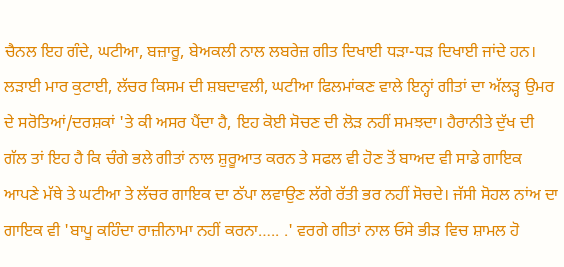ਚੈਨਲ ਇਹ ਗੰਦੇ, ਘਟੀਆ, ਬਜ਼ਾਰੂ, ਬੇਅਕਲੀ ਨਾਲ ਲਬਰੇਜ਼ ਗੀਤ ਦਿਖਾਈ ਧੜਾ-ਧੜ ਦਿਖਾਈ ਜਾਂਦੇ ਹਨ। ਲੜਾਈ ਮਾਰ ਕੁਟਾਈ, ਲੱਚਰ ਕਿਸਮ ਦੀ ਸ਼ਬਦਾਵਲੀ, ਘਟੀਆ ਫਿਲਮਾਂਕਣ ਵਾਲੇ ਇਨ੍ਹਾਂ ਗੀਤਾਂ ਦਾ ਅੱਲੜ੍ਹ ਉਮਰ ਦੇ ਸਰੋਤਿਆਂ/ਦਰਸ਼ਕਾਂ 'ਤੇ ਕੀ ਅਸਰ ਪੈਂਦਾ ਹੈ, ਇਹ ਕੋਈ ਸੋਚਣ ਦੀ ਲੋੜ ਨਹੀਂ ਸਮਝਦਾ। ਹੈਰਾਨੀਤੇ ਦੁੱਖ ਦੀ ਗੱਲ ਤਾਂ ਇਹ ਹੈ ਕਿ ਚੰਗੇ ਭਲੇ ਗੀਤਾਂ ਨਾਲ ਸ਼ੁਰੂਆਤ ਕਰਨ ਤੇ ਸਫਲ ਵੀ ਹੋਣ ਤੋਂ ਬਾਅਦ ਵੀ ਸਾਡੇ ਗਾਇਕ ਆਪਣੇ ਮੱਥੇ ਤੇ ਘਟੀਆ ਤੇ ਲੱਚਰ ਗਾਇਕ ਦਾ ਠੱਪਾ ਲਵਾਉਣ ਲੱਗੇ ਰੱਤੀ ਭਰ ਨਹੀਂ ਸੋਚਦੇ। ਜੱਸੀ ਸੋਹਲ ਨਾਂਅ ਦਾ ਗਾਇਕ ਵੀ 'ਬਾਪੂ ਕਹਿੰਦਾ ਰਾਜ਼ੀਨਾਮਾ ਨਹੀਂ ਕਰਨਾ….. .' ਵਰਗੇ ਗੀਤਾਂ ਨਾਲ ਓਸੇ ਭੀੜ ਵਿਚ ਸ਼ਾਮਲ ਹੋ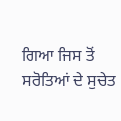ਗਿਆ ਜਿਸ ਤੋਂ ਸਰੋਤਿਆਂ ਦੇ ਸੁਚੇਤ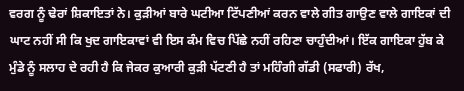ਵਰਗ ਨੂੰ ਢੇਰਾਂ ਸ਼ਿਕਾਇਤਾਂ ਨੇ। ਕੁੜੀਆਂ ਬਾਰੇ ਘਟੀਆ ਟਿੱਪਣੀਆਂ ਕਰਨ ਵਾਲੇ ਗੀਤ ਗਾਉਣ ਵਾਲੇ ਗਾਇਕਾਂ ਦੀ ਘਾਟ ਨਹੀਂ ਸੀ ਕਿ ਖੁਦ ਗਾਇਕਾਵਾਂ ਵੀ ਇਸ ਕੰਮ ਵਿਚ ਪਿੱਛੇ ਨਹੀਂ ਰਹਿਣਾ ਚਾਹੁੰਦੀਆਂ। ਇੱਕ ਗਾਇਕਾ ਹੁੱਬ ਕੇ ਮੁੰਡੇ ਨੂੰ ਸਲਾਹ ਦੇ ਰਹੀ ਹੈ ਕਿ ਜੇਕਰ ਕੁਆਰੀ ਕੁੜੀ ਪੱਟਣੀ ਹੈ ਤਾਂ ਮਹਿੰਗੀ ਗੱਡੀ (ਸਫਾਰੀ) ਰੱਖ,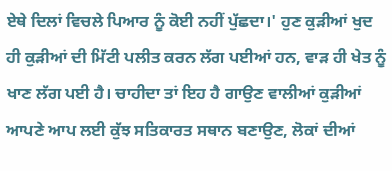ਏਥੇ ਦਿਲਾਂ ਵਿਚਲੇ ਪਿਆਰ ਨੂੰ ਕੋਈ ਨਹੀਂ ਪੁੱਛਦਾ।' ਹੁਣ ਕੁੜੀਆਂ ਖੁਦ ਹੀ ਕੁੜੀਆਂ ਦੀ ਮਿੱਟੀ ਪਲੀਤ ਕਰਨ ਲੱਗ ਪਈਆਂ ਹਨ, ਵਾੜ ਹੀ ਖੇਤ ਨੂੰ ਖਾਣ ਲੱਗ ਪਈ ਹੈ। ਚਾਹੀਦਾ ਤਾਂ ਇਹ ਹੈ ਗਾਉਣ ਵਾਲੀਆਂ ਕੁੜੀਆਂ ਆਪਣੇ ਆਪ ਲਈ ਕੁੱਝ ਸਤਿਕਾਰਤ ਸਥਾਨ ਬਣਾਉਣ, ਲੋਕਾਂ ਦੀਆਂ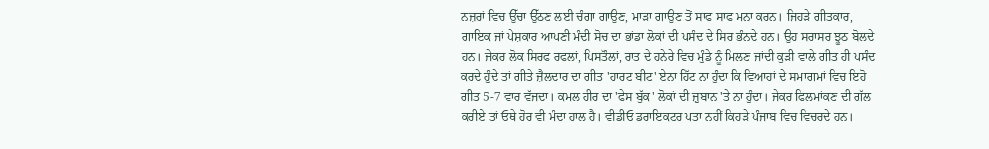ਨਜ਼ਰਾਂ ਵਿਚ ਉੱਚਾ ਉੱਠਣ ਲਈ ਚੰਗਾ ਗਾਉਣ, ਮਾੜਾ ਗਾਉਣ ਤੋਂ ਸਾਫ ਸਾਫ ਮਨਾ ਕਰਨ। ਜਿਹੜੇ ਗੀਤਕਾਰ, ਗਾਇਕ ਜਾਂ ਪੇਸ਼ਕਾਰ ਆਪਣੀ ਮੰਦੀ ਸੋਚ ਦਾ ਭਾਂਡਾ ਲੋਕਾਂ ਦੀ ਪਸੰਦ ਦੇ ਸਿਰ ਭੰਨਦੇ ਹਨ। ਉਹ ਸਰਾਸਰ ਝੂਠ ਬੋਲਦੇ ਹਨ। ਜੇਕਰ ਲੋਕ ਸਿਰਫ ਰਫਲਾਂ, ਪਿਸਤੌਲਾਂ, ਰਾਤ ਦੇ ਹਨੇਰੇ ਵਿਚ ਮੁੰਡੇ ਨੂੰ ਮਿਲਣ ਜਾਂਦੀ ਕੁੜੀ ਵਾਲੇ ਗੀਤ ਹੀ ਪਸੰਦ ਕਰਦੇ ਹੁੰਦੇ ਤਾਂ ਗੀਤੇ ਜ਼ੈਲਦਾਰ ਦਾ ਗੀਤ 'ਹਾਰਟ ਬੀਟ' ਏਨਾ ਹਿੱਟ ਨਾ ਹੁੰਦਾ ਕਿ ਵਿਆਹਾਂ ਦੇ ਸਮਾਗਮਾਂ ਵਿਚ ਇਹੋ ਗੀਤ 5-7 ਵਾਰ ਵੱਜਦਾ। ਕਮਲ ਹੀਰ ਦਾ 'ਫੇਸ ਬੁੱਕ' ਲੋਕਾਂ ਦੀ ਜ਼ੁਬਾਨ 'ਤੇ ਨਾ ਹੁੰਦਾ। ਜੇਕਰ ਫਿਲਮਾਂਕਣ ਦੀ ਗੱਲ ਕਰੀਏ ਤਾਂ ਓਥੇ ਹੋਰ ਵੀ ਮੰਦਾ ਹਾਲ ਹੈ। ਵੀਡੀਓ ਡਰਾਇਕਟਰ ਪਤਾ ਨਹੀਂ ਕਿਹੜੇ ਪੰਜਾਬ ਵਿਚ ਵਿਚਰਦੇ ਹਨ।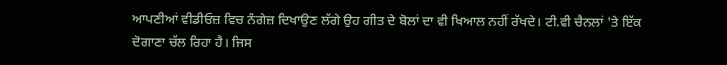ਆਪਣੀਆਂ ਵੀਡੀਓਜ਼ ਵਿਚ ਨੰਗੇਜ਼ ਦਿਖਾਉਣ ਲੱਗੇ ਉਹ ਗੀਤ ਦੇ ਬੋਲਾਂ ਦਾ ਵੀ ਖਿਆਲ ਨਹੀਂ ਰੱਖਦੇ। ਟੀ.ਵੀ ਚੈਨਲਾਂ 'ਤੇ ਇੱਕ ਦੋਗਾਣਾ ਚੱਲ ਰਿਹਾ ਹੈ। ਜਿਸ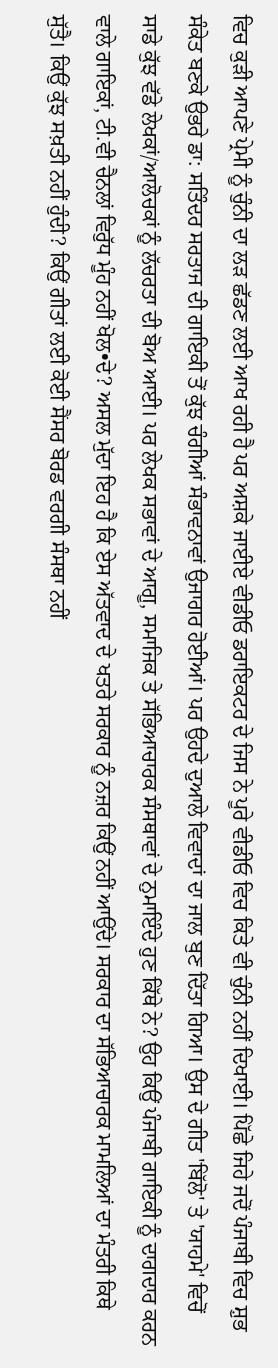ਵਿਚ ਕੁੜੀ ਆਪਣੇ ਪ੍ਰੇਮੀ ਨੂੰ ਚੁੰਨੀ ਦਾ ਲੜ ਛੱਡਣ ਲਈ ਆਖ ਰਹੀ ਹੈ ਪਰ ਅਸ਼ਕੇ ਜਾਈਏ ਵੀਡੀਓ ਡਰਾਇਕਟਰ ਦੇ ਜਿਸ ਨੇ ਪੂਰੇ ਵੀਡੀਓ ਵਿਚ ਕਿਤੇ ਵੀ ਚੁੰਨੀ ਨਹੀਂ ਦਿਖਾਈ। ਪਿੱਛੇ ਜਿਹੇ ਜਦੋਂ ਪੰਜਾਬੀ ਵਿਚ ਸ਼ੁਭ ਸੰਕੇਤ ਬਣਕੇ ਉਭਰੇ ਡਾ: ਸਤਿੰਦਰ ਸਰਤਾਜ ਦੀ ਗਾਇਕੀ ਤੋਂ ਕੁੱਝ ਚੰਗੀਆਂ ਸੰਭਾਵਨਾਵਾਂ ਉਜਾਗਰ ਹੋਈਆਂ। ਪਰ ਉਹਦੇ ਦੁਆਲੇ ਵਿਵਾਦਾਂ ਦਾ ਜਾਲ ਬੁਣ ਦਿੱਤਾ ਗਿਆ। ਉਸ ਦੇ ਗੀਤ 'ਬਿੱਲੋ' ਤੇ 'ਯਾਹਮੇ' ਵਿਚੋਂ ਸਾਡੇ ਕੁੱਝ ਵੱਡੇ ਲੇਖਕਾਂ/ਆਲੋਚਕਾਂ ਨੂੰ ਲੱਚਰਤਾ ਦੀ ਬੋਅ ਆਈ। ਪਰ ਲੇਖਕ ਸਭਾਵਾਂ ਦੇ ਆਗੂ, ਸਮਾਜਿਕ ਤੇ ਸੱਭਿਆਚਾਰਕ ਸੰਸਥਾਵਾਂ ਦੇ ਨੁਮਾਇੰਦੇ ਹੁਣ ਕਿੱਥੇ ਨੇ? ਉਹ ਕਿਉਂ ਪੰਜਾਬੀ ਗਾਇਕੀ ਨੂੰ ਦਾਗਦਾਰ ਕਰਨ ਵਾਲੇ ਗਾਇਕਾਂ, ਟੀ.ਵੀ ਚੈਨਲਾਂ ਵਿਰੁੱਧ ਮੂੰਹ ਨਹੀਂ ਖੋਲ•ਦੇ? ਅਸਲ ਮੁੱਦਾ ਇਹ ਹੈ ਕਿ ਏਸ ਅੱਤਵਾਦ ਦੇ ਖਤਰੇ ਸਰਕਾਰ ਨੂੰ ਨਜ਼ਰ ਕਿਉਂ ਨਹੀਂ ਆਉਂਦੇ। ਸਰਕਾਰ ਦਾ ਸੱਭਿਆਚਾਰਕ ਮਾਮਲਿਆਂ ਦਾ ਮੰਤਰੀ ਕਿਥੇ ਸੁੱਤੈ। ਕਿਉਂ ਕੁੱਝ ਸਖ਼ਤੀ ਨਹੀਂ ਹੁੰਦੀ? ਕਿਉਂ ਗੀਤਾਂ ਲਈ ਕੋਈ ਸੈਂਸਰ ਬੋਰਡ ਵਰਗੀ ਸੰਸਥਾ ਨਹੀਂ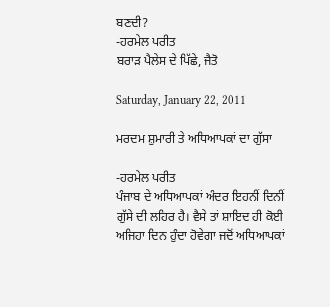ਬਣਦੀ?
-ਹਰਮੇਲ ਪਰੀਤ
ਬਰਾੜ ਪੈਲੇਸ ਦੇ ਪਿੱਛੇ, ਜੈਤੋ

Saturday, January 22, 2011

ਮਰਦਮ ਸ਼ੁਮਾਰੀ ਤੇ ਅਧਿਆਪਕਾਂ ਦਾ ਗੁੱਸਾ

-ਹਰਮੇਲ ਪਰੀਤ
ਪੰਜਾਬ ਦੇ ਅਧਿਆਪਕਾਂ ਅੰਦਰ ਇਹਨੀਂ ਦਿਨੀਂ ਗੁੱਸੇ ਦੀ ਲਹਿਰ ਹੈ। ਵੈਸੇ ਤਾਂ ਸ਼ਾਇਦ ਹੀ ਕੋਈ ਅਜਿਹਾ ਦਿਨ ਹੁੰਦਾ ਹੋਵੇਗਾ ਜਦੋਂ ਅਧਿਆਪਕਾਂ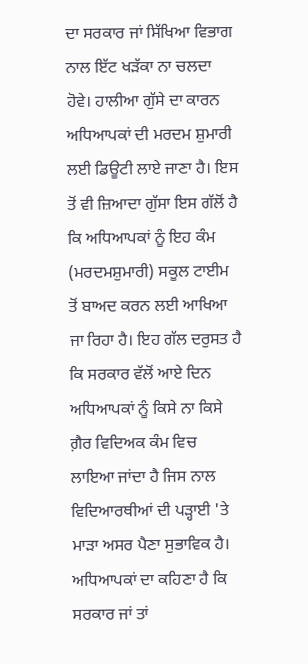ਦਾ ਸਰਕਾਰ ਜਾਂ ਸਿੱਖਿਆ ਵਿਭਾਗ ਨਾਲ ਇੱਟ ਖੜੱਕਾ ਨਾ ਚਲਦਾ ਹੋਵੇ। ਹਾਲੀਆ ਗੁੱਸੇ ਦਾ ਕਾਰਨ ਅਧਿਆਪਕਾਂ ਦੀ ਮਰਦਮ ਸ਼ੁਮਾਰੀ ਲਈ ਡਿਊਟੀ ਲਾਏ ਜਾਣਾ ਹੈ। ਇਸ ਤੋਂ ਵੀ ਜ਼ਿਆਦਾ ਗੁੱਸਾ ਇਸ ਗੱਲੋਂ ਹੈ ਕਿ ਅਧਿਆਪਕਾਂ ਨੂੰ ਇਹ ਕੰਮ (ਮਰਦਮਸ਼ੁਮਾਰੀ) ਸਕੂਲ ਟਾਈਮ ਤੋਂ ਬਾਅਦ ਕਰਨ ਲਈ ਆਖਿਆ ਜਾ ਰਿਹਾ ਹੈ। ਇਹ ਗੱਲ ਦਰੁਸਤ ਹੈ ਕਿ ਸਰਕਾਰ ਵੱਲੋਂ ਆਏ ਦਿਨ ਅਧਿਆਪਕਾਂ ਨੂੰ ਕਿਸੇ ਨਾ ਕਿਸੇ ਗ਼ੈਰ ਵਿਦਿਅਕ ਕੰਮ ਵਿਚ ਲਾਇਆ ਜਾਂਦਾ ਹੈ ਜਿਸ ਨਾਲ ਵਿਦਿਆਰਥੀਆਂ ਦੀ ਪੜ੍ਹਾਈ 'ਤੇ ਮਾੜਾ ਅਸਰ ਪੈਣਾ ਸੁਭਾਵਿਕ ਹੈ। ਅਧਿਆਪਕਾਂ ਦਾ ਕਹਿਣਾ ਹੈ ਕਿ ਸਰਕਾਰ ਜਾਂ ਤਾਂ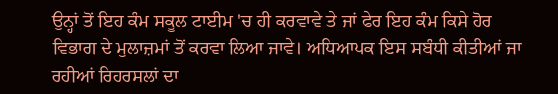ਉਨ੍ਹਾਂ ਤੋਂ ਇਹ ਕੰਮ ਸਕੂਲ ਟਾਈਮ 'ਚ ਹੀ ਕਰਵਾਵੇ ਤੇ ਜਾਂ ਫੇਰ ਇਹ ਕੰਮ ਕਿਸੇ ਹੋਰ ਵਿਭਾਗ ਦੇ ਮੁਲਾਜ਼ਮਾਂ ਤੋਂ ਕਰਵਾ ਲਿਆ ਜਾਵੇ। ਅਧਿਆਪਕ ਇਸ ਸਬੰਧੀ ਕੀਤੀਆਂ ਜਾ ਰਹੀਆਂ ਰਿਹਰਸਲਾਂ ਦਾ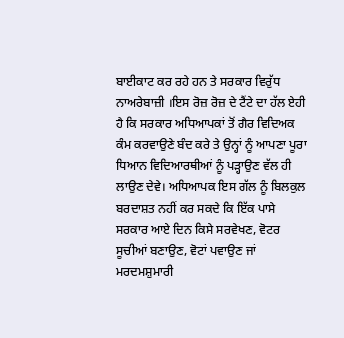ਬਾਈਕਾਟ ਕਰ ਰਹੇ ਹਨ ਤੇ ਸਰਕਾਰ ਵਿਰੁੱਧ ਨਾਅਰੇਬਾਜ਼ੀ ।ਇਸ ਰੋਜ਼ ਰੋਜ਼ ਦੇ ਟੈਂਟੇ ਦਾ ਹੱਲ ਏਹੀ ਹੈ ਕਿ ਸਰਕਾਰ ਅਧਿਆਪਕਾਂ ਤੋਂ ਗੈਰ ਵਿਦਿਅਕ ਕੰਮ ਕਰਵਾਉਣੇ ਬੰਦ ਕਰੇ ਤੇ ਉਨ੍ਹਾਂ ਨੂੰ ਆਪਣਾ ਪੂਰਾ ਧਿਆਨ ਵਿਦਿਆਰਥੀਆਂ ਨੂੰ ਪੜ੍ਹਾਉਣ ਵੱਲ ਹੀ ਲਾਉਣ ਦੇਵੇ। ਅਧਿਆਪਕ ਇਸ ਗੱਲ ਨੂੰ ਬਿਲਕੁਲ ਬਰਦਾਸ਼ਤ ਨਹੀਂ ਕਰ ਸਕਦੇ ਕਿ ਇੱਕ ਪਾਸੇ ਸਰਕਾਰ ਆਏ ਦਿਨ ਕਿਸੇ ਸਰਵੇਖਣ, ਵੋਟਰ ਸੂਚੀਆਂ ਬਣਾਉਣ, ਵੋਟਾਂ ਪਵਾਉਣ ਜਾਂ ਮਰਦਮਸ਼ੁਮਾਰੀ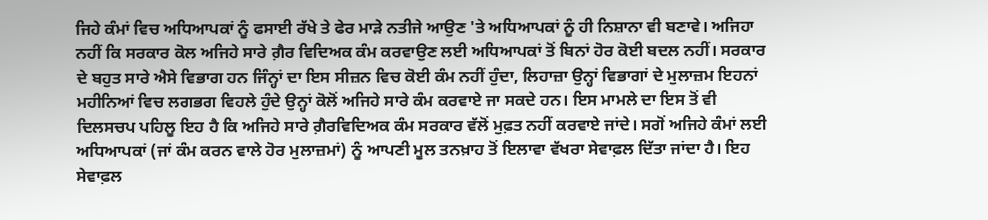ਜਿਹੇ ਕੰਮਾਂ ਵਿਚ ਅਧਿਆਪਕਾਂ ਨੂੰ ਫਸਾਈ ਰੱਖੇ ਤੇ ਫੇਰ ਮਾੜੇ ਨਤੀਜੇ ਆਉਣ 'ਤੇ ਅਧਿਆਪਕਾਂ ਨੂੰ ਹੀ ਨਿਸ਼ਾਨਾ ਵੀ ਬਣਾਵੇ। ਅਜਿਹਾ ਨਹੀਂ ਕਿ ਸਰਕਾਰ ਕੋਲ ਅਜਿਹੇ ਸਾਰੇ ਗ਼ੈਰ ਵਿਦਿਅਕ ਕੰਮ ਕਰਵਾਉਣ ਲਈ ਅਧਿਆਪਕਾਂ ਤੋਂ ਬਿਨਾਂ ਹੋਰ ਕੋਈ ਬਦਲ ਨਹੀਂ। ਸਰਕਾਰ ਦੇ ਬਹੁਤ ਸਾਰੇ ਐਸੇ ਵਿਭਾਗ ਹਨ ਜਿੰਨ੍ਹਾਂ ਦਾ ਇਸ ਸੀਜ਼ਨ ਵਿਚ ਕੋਈ ਕੰਮ ਨਹੀਂ ਹੁੰਦਾ, ਲਿਹਾਜ਼ਾ ਉਨ੍ਹਾਂ ਵਿਭਾਗਾਂ ਦੇ ਮੁਲਾਜ਼ਮ ਇਹਨਾਂ ਮਹੀਨਿਆਂ ਵਿਚ ਲਗਭਗ ਵਿਹਲੇ ਹੁੰਦੇ ਉਨ੍ਹਾਂ ਕੋਲੋਂ ਅਜਿਹੇ ਸਾਰੇ ਕੰਮ ਕਰਵਾਏ ਜਾ ਸਕਦੇ ਹਨ। ਇਸ ਮਾਮਲੇ ਦਾ ਇਸ ਤੋਂ ਵੀ ਦਿਲਸਚਪ ਪਹਿਲੂ ਇਹ ਹੈ ਕਿ ਅਜਿਹੇ ਸਾਰੇ ਗ਼ੈਰਵਿਦਿਅਕ ਕੰਮ ਸਰਕਾਰ ਵੱਲੋਂ ਮੁਫ਼ਤ ਨਹੀਂ ਕਰਵਾਏ ਜਾਂਦੇ। ਸਗੋਂ ਅਜਿਹੇ ਕੰਮਾਂ ਲਈ ਅਧਿਆਪਕਾਂ (ਜਾਂ ਕੰਮ ਕਰਨ ਵਾਲੇ ਹੋਰ ਮੁਲਾਜ਼ਮਾਂ) ਨੂੰ ਆਪਣੀ ਮੂਲ ਤਨਖ਼ਾਹ ਤੋਂ ਇਲਾਵਾ ਵੱਖਰਾ ਸੇਵਾਫ਼ਲ ਦਿੱਤਾ ਜਾਂਦਾ ਹੈ। ਇਹ ਸੇਵਾਫ਼ਲ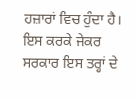ਹਜ਼ਾਰਾਂ ਵਿਚ ਹੁੰਦਾ ਹੈ। ਇਸ ਕਰਕੇ ਜੇਕਰ ਸਰਕਾਰ ਇਸ ਤਰ੍ਹਾਂ ਦੇ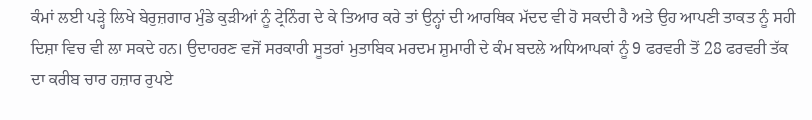ਕੰਮਾਂ ਲਈ ਪੜ੍ਹੇ ਲਿਖੇ ਬੇਰੁਜ਼ਗਾਰ ਮੁੰਡੇ ਕੁੜੀਆਂ ਨੂੰ ਟ੍ਰੇਨਿੰਗ ਦੇ ਕੇ ਤਿਆਰ ਕਰੇ ਤਾਂ ਉਨ੍ਹਾਂ ਦੀ ਆਰਥਿਕ ਮੱਦਦ ਵੀ ਹੋ ਸਕਦੀ ਹੈ ਅਤੇ ਉਹ ਆਪਣੀ ਤਾਕਤ ਨੂੰ ਸਹੀ ਦਿਸ਼ਾ ਵਿਚ ਵੀ ਲਾ ਸਕਦੇ ਹਨ। ਉਦਾਹਰਣ ਵਜੋਂ ਸਰਕਾਰੀ ਸੂਤਰਾਂ ਮੁਤਾਬਿਕ ਮਰਦਮ ਸ਼ੁਮਾਰੀ ਦੇ ਕੰਮ ਬਦਲੇ ਅਧਿਆਪਕਾਂ ਨੂੰ 9 ਫਰਵਰੀ ਤੋਂ 28 ਫਰਵਰੀ ਤੱਕ ਦਾ ਕਰੀਬ ਚਾਰ ਹਜ਼ਾਰ ਰੁਪਏ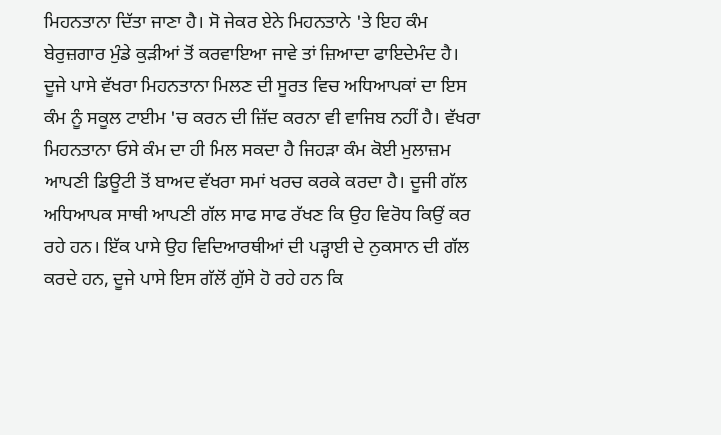ਮਿਹਨਤਾਨਾ ਦਿੱਤਾ ਜਾਣਾ ਹੈ। ਸੋ ਜੇਕਰ ਏਨੇ ਮਿਹਨਤਾਨੇ 'ਤੇ ਇਹ ਕੰਮ ਬੇਰੁਜ਼ਗਾਰ ਮੁੰਡੇ ਕੁੜੀਆਂ ਤੋਂ ਕਰਵਾਇਆ ਜਾਵੇ ਤਾਂ ਜ਼ਿਆਦਾ ਫਾਇਦੇਮੰਦ ਹੈ। ਦੂਜੇ ਪਾਸੇ ਵੱਖਰਾ ਮਿਹਨਤਾਨਾ ਮਿਲਣ ਦੀ ਸੂਰਤ ਵਿਚ ਅਧਿਆਪਕਾਂ ਦਾ ਇਸ ਕੰਮ ਨੂੰ ਸਕੂਲ ਟਾਈਮ 'ਚ ਕਰਨ ਦੀ ਜ਼ਿੱਦ ਕਰਨਾ ਵੀ ਵਾਜਿਬ ਨਹੀਂ ਹੈ। ਵੱਖਰਾ ਮਿਹਨਤਾਨਾ ਓਸੇ ਕੰਮ ਦਾ ਹੀ ਮਿਲ ਸਕਦਾ ਹੈ ਜਿਹੜਾ ਕੰਮ ਕੋਈ ਮੁਲਾਜ਼ਮ ਆਪਣੀ ਡਿਊਟੀ ਤੋਂ ਬਾਅਦ ਵੱਖਰਾ ਸਮਾਂ ਖਰਚ ਕਰਕੇ ਕਰਦਾ ਹੈ। ਦੂਜੀ ਗੱਲ ਅਧਿਆਪਕ ਸਾਥੀ ਆਪਣੀ ਗੱਲ ਸਾਫ ਸਾਫ ਰੱਖਣ ਕਿ ਉਹ ਵਿਰੋਧ ਕਿਉਂ ਕਰ ਰਹੇ ਹਨ। ਇੱਕ ਪਾਸੇ ਉਹ ਵਿਦਿਆਰਥੀਆਂ ਦੀ ਪੜ੍ਹਾਈ ਦੇ ਨੁਕਸਾਨ ਦੀ ਗੱਲ ਕਰਦੇ ਹਨ, ਦੂਜੇ ਪਾਸੇ ਇਸ ਗੱਲੋਂ ਗੁੱਸੇ ਹੋ ਰਹੇ ਹਨ ਕਿ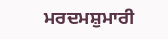ਮਰਦਮਸ਼ੁਮਾਰੀ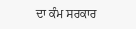ਦਾ ਕੰਮ ਸਰਕਾਰ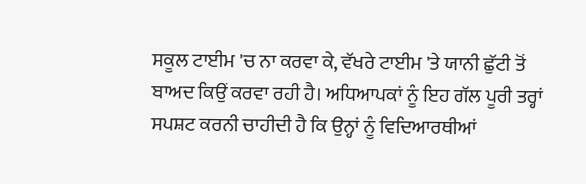ਸਕੂਲ ਟਾਈਮ 'ਚ ਨਾ ਕਰਵਾ ਕੇ, ਵੱਖਰੇ ਟਾਈਮ 'ਤੇ ਯਾਨੀ ਛੁੱਟੀ ਤੋਂ ਬਾਅਦ ਕਿਉਂ ਕਰਵਾ ਰਹੀ ਹੈ। ਅਧਿਆਪਕਾਂ ਨੂੰ ਇਹ ਗੱਲ ਪੂਰੀ ਤਰ੍ਹਾਂ ਸਪਸ਼ਟ ਕਰਨੀ ਚਾਹੀਦੀ ਹੈ ਕਿ ਉਨ੍ਹਾਂ ਨੂੰ ਵਿਦਿਆਰਥੀਆਂ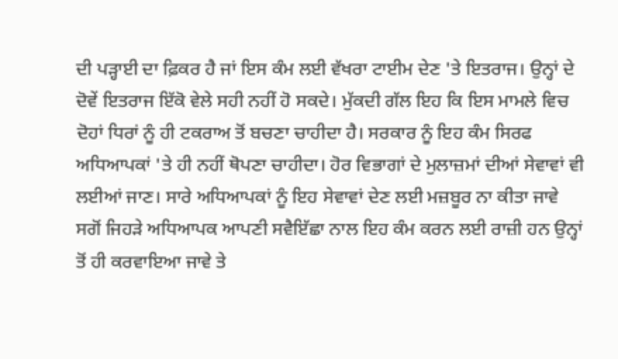ਦੀ ਪੜ੍ਹਾਈ ਦਾ ਫ਼ਿਕਰ ਹੈ ਜਾਂ ਇਸ ਕੰਮ ਲਈ ਵੱਖਰਾ ਟਾਈਮ ਦੇਣ 'ਤੇ ਇਤਰਾਜ। ਉਨ੍ਹਾਂ ਦੇ ਦੋਵੇਂ ਇਤਰਾਜ ਇੱਕੋ ਵੇਲੇ ਸਹੀ ਨਹੀਂ ਹੋ ਸਕਦੇ। ਮੁੱਕਦੀ ਗੱਲ ਇਹ ਕਿ ਇਸ ਮਾਮਲੇ ਵਿਚ ਦੋਹਾਂ ਧਿਰਾਂ ਨੂੰ ਹੀ ਟਕਰਾਅ ਤੋਂ ਬਚਣਾ ਚਾਹੀਦਾ ਹੈ। ਸਰਕਾਰ ਨੂੰ ਇਹ ਕੰਮ ਸਿਰਫ ਅਧਿਆਪਕਾਂ 'ਤੇ ਹੀ ਨਹੀਂ ਥੋਪਣਾ ਚਾਹੀਦਾ। ਹੋਰ ਵਿਭਾਗਾਂ ਦੇ ਮੁਲਾਜ਼ਮਾਂ ਦੀਆਂ ਸੇਵਾਵਾਂ ਵੀ ਲਈਆਂ ਜਾਣ। ਸਾਰੇ ਅਧਿਆਪਕਾਂ ਨੂੰ ਇਹ ਸੇਵਾਵਾਂ ਦੇਣ ਲਈ ਮਜ਼ਬੂਰ ਨਾ ਕੀਤਾ ਜਾਵੇ ਸਗੋਂ ਜਿਹੜੇ ਅਧਿਆਪਕ ਆਪਣੀ ਸਵੈਇੱਛਾ ਨਾਲ ਇਹ ਕੰਮ ਕਰਨ ਲਈ ਰਾਜ਼ੀ ਹਨ ਉਨ੍ਹਾਂ ਤੋਂ ਹੀ ਕਰਵਾਇਆ ਜਾਵੇ ਤੇ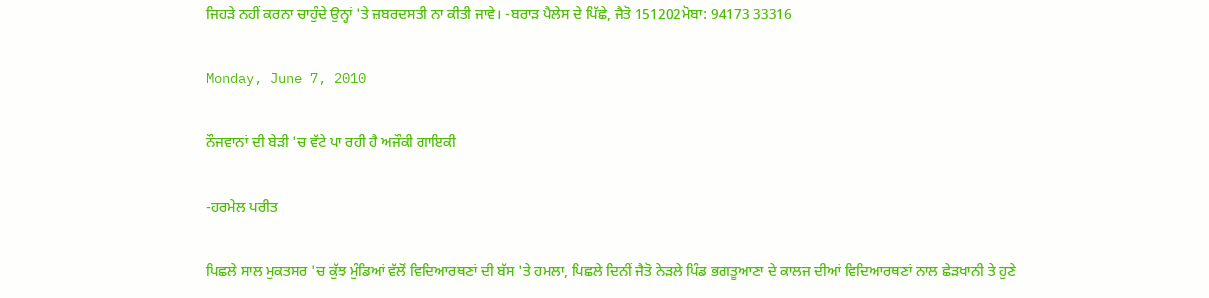ਜਿਹੜੇ ਨਹੀਂ ਕਰਨਾ ਚਾਹੁੰਦੇ ਉਨ੍ਹਾਂ 'ਤੇ ਜ਼ਬਰਦਸਤੀ ਨਾ ਕੀਤੀ ਜਾਵੇ। -ਬਰਾੜ ਪੈਲੇਸ ਦੇ ਪਿੱਛੇ, ਜੈਤੋ 151202ਮੋਬਾ: 94173 33316

Monday, June 7, 2010

ਨੌਜਵਾਨਾਂ ਦੀ ਬੇੜੀ 'ਚ ਵੱਟੇ ਪਾ ਰਹੀ ਹੈ ਅਜੌਕੀ ਗਾਇਕੀ

-ਹਰਮੇਲ ਪਰੀਤ

ਪਿਛਲੇ ਸਾਲ ਮੁਕਤਸਰ 'ਚ ਕੁੱਝ ਮੁੰਡਿਆਂ ਵੱਲੋਂ ਵਿਦਿਆਰਥਣਾਂ ਦੀ ਬੱਸ 'ਤੇ ਹਮਲਾ, ਪਿਛਲੇ ਦਿਨੀਂ ਜੈਤੋ ਨੇੜਲੇ ਪਿੰਡ ਭਗਤੂਆਣਾ ਦੇ ਕਾਲਜ ਦੀਆਂ ਵਿਦਿਆਰਥਣਾਂ ਨਾਲ ਛੇੜਖਾਨੀ ਤੇ ਹੁਣੇ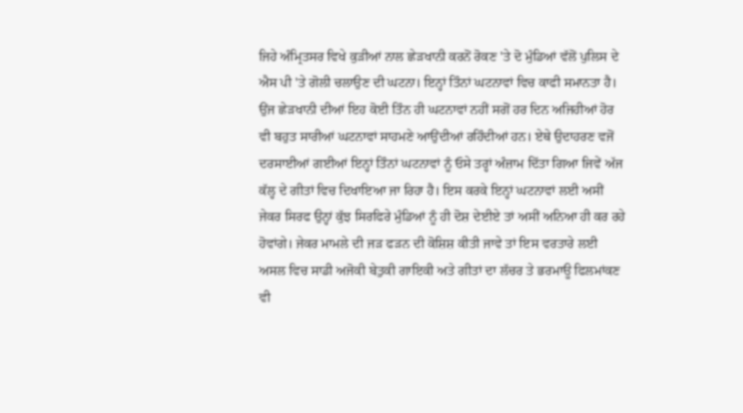ਜਿਹੇ ਅੰਮ੍ਰਿਤਸਰ ਵਿਖੇ ਕੁੜੀਆਂ ਨਾਲ ਛੇੜਖਾਨੀ ਕਰਨੋਂ ਰੋਕਣ 'ਤੇ ਦੋ ਮੁੰਡਿਆਂ ਵੱਲੋਂ ਪੁਲਿਸ ਦੇ ਐਸ ਪੀ 'ਤੇ ਗੋਲੀ ਚਲਾਉਣ ਦੀ ਘਟਨਾ। ਇਨ੍ਹਾਂ ਤਿੰਨਾਂ ਘਟਨਾਵਾਂ ਵਿਚ ਕਾਫੀ ਸਮਾਨਤਾ ਹੈ। ਉਂਜ ਛੇੜਖਾਨੀ ਦੀਆਂ ਇਹ ਕੋਈ ਤਿੰਨ ਹੀ ਘਟਨਾਵਾਂ ਨਹੀਂ ਸਗੋਂ ਹਰ ਦਿਨ ਅਜਿਹੀਆਂ ਹੋਰ ਵੀ ਬਹੁਤ ਸਾਰੀਆਂ ਘਟਨਾਵਾਂ ਸਾਹਮਣੇ ਆਉਂਦੀਆਂ ਰਹਿੰਦੀਆਂ ਹਨ। ਏਥੇ ਉਦਾਹਰਣ ਵਜੋਂ ਦਰਸਾਈਆਂ ਗਈਆਂ ਇਨ੍ਹਾਂ ਤਿੰਨਾਂ ਘਟਨਾਵਾਂ ਨੂੰ ਓਸੇ ਤਰ੍ਹਾਂ ਅੰਜ਼ਾਮ ਦਿੱਤਾ ਗਿਆ ਜਿਵੇਂ ਅੱਜ ਕੱਲ੍ਹ ਦੇ ਗੀਤਾਂ ਵਿਚ ਦਿਖਾਇਆ ਜਾ ਰਿਹਾ ਹੈ। ਇਸ ਕਰਕੇ ਇਨ੍ਹਾਂ ਘਟਨਾਵਾਂ ਲਈ ਅਸੀਂ ਜੇਕਰ ਸਿਰਫ ਉਨ੍ਹਾਂ ਕੁੱਝ ਸਿਰਫਿਰੇ ਮੁੰਡਿਆਂ ਨੂੰ ਹੀ ਦੋਸ਼ ਦੇਈਏ ਤਾਂ ਅਸੀਂ ਅਨਿਆ ਹੀ ਕਰ ਰਹੇ ਹੋਵਾਂਗੇ। ਜੇਕਰ ਮਾਮਲੇ ਦੀ ਜੜ ਫੜਨ ਦੀ ਕੋਸ਼ਿਸ਼ ਕੀਤੀ ਜਾਵੇ ਤਾਂ ਇਸ ਵਰਤਾਰੇ ਲਈ ਅਸਲ ਵਿਚ ਸਾਡੀ ਅਜੋਕੀ ਬੇਤੁਕੀ ਗਾਇਕੀ ਅਤੇ ਗੀਤਾਂ ਦਾ ਲੱਚਰ ਤੇ ਭਰਮਾਊ ਫਿਲਮਾਂਕਣ ਵੀ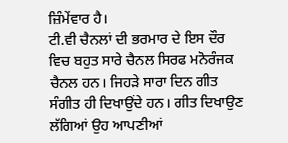ਜ਼ਿੰਮੇਂਵਾਰ ਹੈ।
ਟੀ.ਵੀ ਚੈਨਲਾਂ ਦੀ ਭਰਮਾਰ ਦੇ ਇਸ ਦੌਰ ਵਿਚ ਬਹੁਤ ਸਾਰੇ ਚੈਨਲ ਸਿਰਫ ਮਨੋਰੰਜਕ ਚੈਨਲ ਹਨ। ਜਿਹੜੇ ਸਾਰਾ ਦਿਨ ਗੀਤ ਸੰਗੀਤ ਹੀ ਦਿਖਾਉਂਦੇ ਹਨ। ਗੀਤ ਦਿਖਾਉਣ ਲੱਗਿਆਂ ਉਹ ਆਪਣੀਆਂ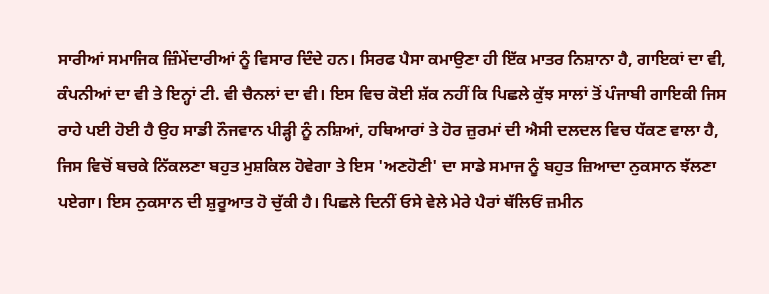ਸਾਰੀਆਂ ਸਮਾਜਿਕ ਜ਼ਿੰਮੇਂਦਾਰੀਆਂ ਨੂੰ ਵਿਸਾਰ ਦਿੰਦੇ ਹਨ। ਸਿਰਫ ਪੈਸਾ ਕਮਾਉਣਾ ਹੀ ਇੱਕ ਮਾਤਰ ਨਿਸ਼ਾਨਾ ਹੈ, ਗਾਇਕਾਂ ਦਾ ਵੀ, ਕੰਪਨੀਆਂ ਦਾ ਵੀ ਤੇ ਇਨ੍ਹਾਂ ਟੀ. ਵੀ ਚੈਨਲਾਂ ਦਾ ਵੀ। ਇਸ ਵਿਚ ਕੋਈ ਸ਼ੱਕ ਨਹੀਂ ਕਿ ਪਿਛਲੇ ਕੁੱਝ ਸਾਲਾਂ ਤੋਂ ਪੰਜਾਬੀ ਗਾਇਕੀ ਜਿਸ ਰਾਹੇ ਪਈ ਹੋਈ ਹੈ ਉਹ ਸਾਡੀ ਨੌਜਵਾਨ ਪੀੜ੍ਹੀ ਨੂੰ ਨਸ਼ਿਆਂ, ਹਥਿਆਰਾਂ ਤੇ ਹੋਰ ਜ਼ੁਰਮਾਂ ਦੀ ਐਸੀ ਦਲਦਲ ਵਿਚ ਧੱਕਣ ਵਾਲਾ ਹੈ, ਜਿਸ ਵਿਚੋਂ ਬਚਕੇ ਨਿੱਕਲਣਾ ਬਹੁਤ ਮੁਸ਼ਕਿਲ ਹੋਵੇਗਾ ਤੇ ਇਸ 'ਅਣਹੋਣੀ' ਦਾ ਸਾਡੇ ਸਮਾਜ ਨੂੰ ਬਹੁਤ ਜ਼ਿਆਦਾ ਨੁਕਸਾਨ ਝੱਲਣਾ ਪਏਗਾ। ਇਸ ਨੁਕਸਾਨ ਦੀ ਸ਼ੁਰੂਆਤ ਹੋ ਚੁੱਕੀ ਹੈ। ਪਿਛਲੇ ਦਿਨੀਂ ਓਸੇ ਵੇਲੇ ਮੇਰੇ ਪੈਰਾਂ ਥੱਲਿਓਂ ਜ਼ਮੀਨ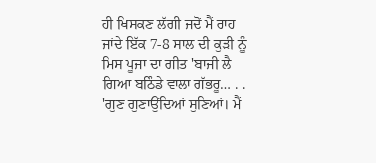ਹੀ ਖਿਸਕਣ ਲੱਗੀ ਜਦੋਂ ਮੈਂ ਰਾਹ ਜਾਂਦੇ ਇੱਕ 7-8 ਸਾਲ ਦੀ ਕੁੜੀ ਨੂੰ ਮਿਸ ਪੂਜਾ ਦਾ ਗੀਤ 'ਬਾਜੀ ਲੈ ਗਿਆ ਬਠਿੰਡੇ ਵਾਲਾ ਗੱਭਰੂ… . . 'ਗੁਣ ਗੁਣਾਉਂਦਿਆਂ ਸੁਣਿਆਂ। ਮੈਂ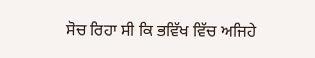ਸੋਚ ਰਿਹਾ ਸੀ ਕਿ ਭਵਿੱਖ ਵਿੱਚ ਅਜਿਹੇ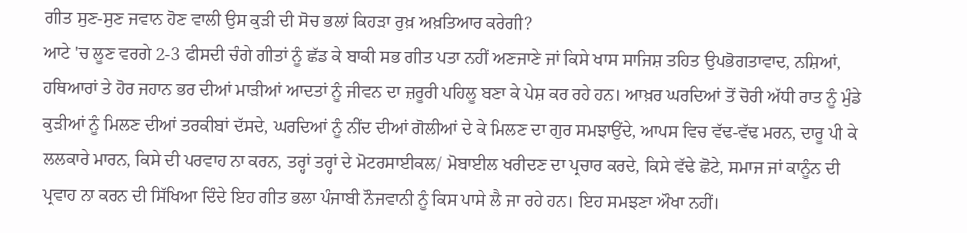ਗੀਤ ਸੁਣ-ਸੁਣ ਜਵਾਨ ਹੋਣ ਵਾਲੀ ਉਸ ਕੁੜੀ ਦੀ ਸੋਚ ਭਲਾਂ ਕਿਹੜਾ ਰੁਖ਼ ਅਖ਼ਤਿਆਰ ਕਰੇਗੀ?
ਆਟੇ 'ਚ ਲੂਣ ਵਰਗੇ 2-3 ਫੀਸਦੀ ਚੰਗੇ ਗੀਤਾਂ ਨੂੰ ਛੱਡ ਕੇ ਬਾਕੀ ਸਭ ਗੀਤ ਪਤਾ ਨਹੀਂ ਅਣਜਾਣੇ ਜਾਂ ਕਿਸੇ ਖਾਸ ਸਾਜਿਸ਼ ਤਹਿਤ ਉਪਭੋਗਤਾਵਾਦ, ਨਸ਼ਿਆਂ, ਹਥਿਆਰਾਂ ਤੇ ਹੋਰ ਜਹਾਨ ਭਰ ਦੀਆਂ ਮਾੜੀਆਂ ਆਦਤਾਂ ਨੂੰ ਜੀਵਨ ਦਾ ਜ਼ਰੂਰੀ ਪਹਿਲੂ ਬਣਾ ਕੇ ਪੇਸ਼ ਕਰ ਰਹੇ ਹਨ। ਆਖ਼ਰ ਘਰਦਿਆਂ ਤੋਂ ਚੋਰੀ ਅੱਧੀ ਰਾਤ ਨੂੰ ਮੁੰਡੇ ਕੁੜੀਆਂ ਨੂੰ ਮਿਲਣ ਦੀਆਂ ਤਰਕੀਬਾਂ ਦੱਸਦੇ, ਘਰਦਿਆਂ ਨੂੰ ਨੀਂਦ ਦੀਆਂ ਗੋਲੀਆਂ ਦੇ ਕੇ ਮਿਲਣ ਦਾ ਗੁਰ ਸਮਝਾਉਂਦੇ, ਆਪਸ ਵਿਚ ਵੱਢ-ਵੱਢ ਮਰਨ, ਦਾਰੂ ਪੀ ਕੇ ਲਲਕਾਰੇ ਮਾਰਨ, ਕਿਸੇ ਦੀ ਪਰਵਾਹ ਨਾ ਕਰਨ, ਤਰ੍ਹਾਂ ਤਰ੍ਹਾਂ ਦੇ ਮੋਟਰਸਾਈਕਲ/ ਮੋਬਾਈਲ ਖਰੀਦਣ ਦਾ ਪ੍ਰਚਾਰ ਕਰਦੇ, ਕਿਸੇ ਵੱਢੇ ਛੋਟੇ, ਸਮਾਜ ਜਾਂ ਕਾਨੂੰਨ ਦੀ ਪ੍ਰਵਾਹ ਨਾ ਕਰਨ ਦੀ ਸਿੱਖਿਆ ਦਿੰਦੇ ਇਹ ਗੀਤ ਭਲਾ ਪੰਜਾਬੀ ਨੌਜਵਾਨੀ ਨੂੰ ਕਿਸ ਪਾਸੇ ਲੈ ਜਾ ਰਹੇ ਹਨ। ਇਹ ਸਮਝਣਾ ਔਖਾ ਨਹੀਂ।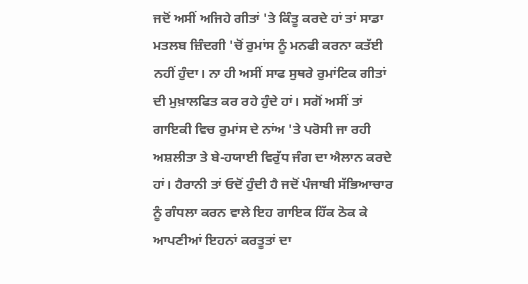ਜਦੋਂ ਅਸੀਂ ਅਜਿਹੇ ਗੀਤਾਂ 'ਤੇ ਕਿੰਤੂ ਕਰਦੇ ਹਾਂ ਤਾਂ ਸਾਡਾ ਮਤਲਬ ਜ਼ਿੰਦਗੀ 'ਚੋਂ ਰੁਮਾਂਸ ਨੂੰ ਮਨਫੀ ਕਰਨਾ ਕਤੱਈ ਨਹੀਂ ਹੁੰਦਾ। ਨਾ ਹੀ ਅਸੀਂ ਸਾਫ ਸੁਥਰੇ ਰੁਮਾਂਟਿਕ ਗੀਤਾਂ ਦੀ ਮੁਖ਼ਾਲਫਿਤ ਕਰ ਰਹੇ ਹੁੰਦੇ ਹਾਂ। ਸਗੋਂ ਅਸੀਂ ਤਾਂ ਗਾਇਕੀ ਵਿਚ ਰੁਮਾਂਸ ਦੇ ਨਾਂਅ 'ਤੇ ਪਰੋਸੀ ਜਾ ਰਹੀ ਅਸ਼ਲੀਤਾ ਤੇ ਬੇ-ਹਯਾਈ ਵਿਰੁੱਧ ਜੰਗ ਦਾ ਐਲਾਨ ਕਰਦੇ ਹਾਂ। ਹੈਰਾਨੀ ਤਾਂ ਓਦੋਂ ਹੁੰਦੀ ਹੈ ਜਦੋਂ ਪੰਜਾਬੀ ਸੱਭਿਆਚਾਰ ਨੂੰ ਗੰਧਲਾ ਕਰਨ ਵਾਲੇ ਇਹ ਗਾਇਕ ਹਿੱਕ ਠੋਕ ਕੇ ਆਪਣੀਆਂ ਇਹਨਾਂ ਕਰਤੂਤਾਂ ਦਾ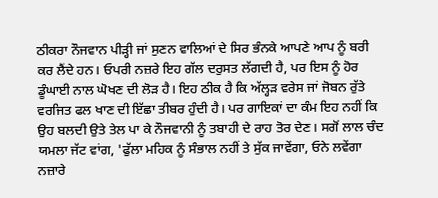ਠੀਕਰਾ ਨੌਜਵਾਨ ਪੀੜ੍ਹੀ ਜਾਂ ਸੁਣਨ ਵਾਲਿਆਂ ਦੇ ਸਿਰ ਭੰਨਕੇ ਆਪਣੇ ਆਪ ਨੂੰ ਬਰੀ ਕਰ ਲੈਂਦੇ ਹਨ। ਓਪਰੀ ਨਜ਼ਰੇ ਇਹ ਗੱਲ ਦਰੁਸਤ ਲੱਗਦੀ ਹੈ, ਪਰ ਇਸ ਨੂੰ ਹੋਰ ਡੂੰਘਾਈ ਨਾਲ ਘੋਖਣ ਦੀ ਲੋੜ ਹੈ। ਇਹ ਠੀਕ ਹੈ ਕਿ ਅੱਲ੍ਹੜ ਵਰੇਸ ਜਾਂ ਜੋਬਨ ਰੁੱਤੇ ਵਰਜਿਤ ਫਲ ਖਾਣ ਦੀ ਇੱਛਾ ਤੀਬਰ ਹੁੰਦੀ ਹੈ। ਪਰ ਗਾਇਕਾਂ ਦਾ ਕੰਮ ਇਹ ਨਹੀਂ ਕਿ ਉਹ ਬਲਦੀ ਉਤੇ ਤੇਲ ਪਾ ਕੇ ਨੌਜਵਾਨੀ ਨੂੰ ਤਬਾਹੀ ਦੇ ਰਾਹ ਤੋਰ ਦੇਣ। ਸਗੋਂ ਲਾਲ ਚੰਦ ਯਮਲਾ ਜੱਟ ਵਾਂਗ, 'ਫੁੱਲਾ ਮਹਿਕ ਨੂੰ ਸੰਭਾਲ ਨਹੀਂ ਤੇ ਸੁੱਕ ਜਾਵੇਂਗਾ, ਓਨੇ ਲਵੇਂਗਾ ਨਜ਼ਾਰੇ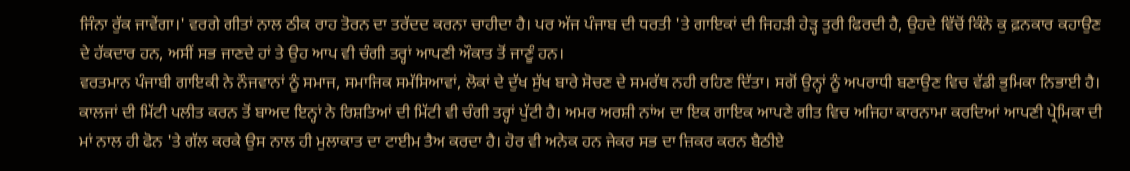ਜਿੰਨਾ ਰੁੱਕ ਜਾਵੇਂਗਾ।' ਵਰਗੇ ਗੀਤਾਂ ਨਾਲ ਠੀਕ ਰਾਹ ਤੋਰਨ ਦਾ ਤਰੱਦਦ ਕਰਨਾ ਚਾਹੀਦਾ ਹੈ। ਪਰ ਅੱਜ ਪੰਜਾਬ ਦੀ ਧਰਤੀ 'ਤੇ ਗਾਇਕਾਂ ਦੀ ਜਿਹੜੀ ਹੇੜ੍ਹ ਤੁਰੀ ਫਿਰਦੀ ਹੈ, ਉਹਦੇ ਵਿੱਚੋਂ ਕਿੰਨੇ ਕੁ ਫ਼ਨਕਾਰ ਕਹਾਉਣ ਦੇ ਹੱਕਦਾਰ ਹਨ, ਅਸੀਂ ਸਭ ਜਾਣਦੇ ਹਾਂ ਤੇ ਉਹ ਆਪ ਵੀ ਚੰਗੀ ਤਰ੍ਹਾਂ ਆਪਣੀ ਔਕਾਤ ਤੋਂ ਜਾਣੂੰ ਹਨ।
ਵਰਤਮਾਨ ਪੰਜਾਬੀ ਗਾਇਕੀ ਨੇ ਨੌਜਵਾਨਾਂ ਨੂੰ ਸਮਾਜ, ਸਮਾਜਿਕ ਸਮੱਸਿਆਵਾਂ, ਲੋਕਾਂ ਦੇ ਦੁੱਖ ਸੁੱਖ ਬਾਰੇ ਸੋਚਣ ਦੇ ਸਮਰੱਥ ਨਹੀ ਰਹਿਣ ਦਿੱਤਾ। ਸਗੋਂ ਉਨ੍ਹਾਂ ਨੂੰ ਅਪਰਾਧੀ ਬਣਾਉਣ ਵਿਚ ਵੱਡੀ ਭੁਮਿਕਾ ਨਿਭਾਈ ਹੈ। ਕਾਲਜਾਂ ਦੀ ਮਿੱਟੀ ਪਲੀਤ ਕਰਨ ਤੋਂ ਬਾਅਦ ਇਨ੍ਹਾਂ ਨੇ ਰਿਸ਼ਤਿਆਂ ਦੀ ਮਿੱਟੀ ਵੀ ਚੰਗੀ ਤਰ੍ਹਾਂ ਪੁੱਟੀ ਹੈ। ਅਮਰ ਅਰਸ਼ੀ ਨਾਂਅ ਦਾ ਇਕ ਗਾਇਕ ਆਪਣੇ ਗੀਤ ਵਿਚ ਅਜਿਹਾ ਕਾਰਨਾਮਾ ਕਰਦਿਆਂ ਆਪਣੀ ਪ੍ਰੇਮਿਕਾ ਦੀ ਮਾਂ ਨਾਲ ਹੀ ਫੋਨ 'ਤੇ ਗੱਲ ਕਰਕੇ ਉਸ ਨਾਲ ਹੀ ਮੁਲਾਕਾਤ ਦਾ ਟਾਈਮ ਤੈਅ ਕਰਦਾ ਹੈ। ਹੋਰ ਵੀ ਅਨੇਕ ਹਨ ਜੇਕਰ ਸਭ ਦਾ ਜ਼ਿਕਰ ਕਰਨ ਬੈਠੀਏ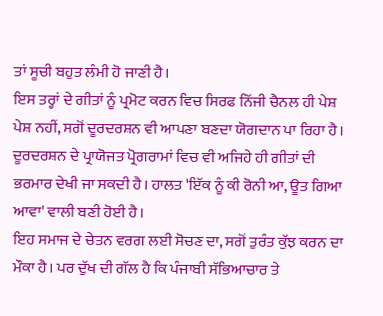ਤਾਂ ਸੂਚੀ ਬਹੁਤ ਲੰਮੀ ਹੋ ਜਾਣੀ ਹੈ।
ਇਸ ਤਰ੍ਹਾਂ ਦੇ ਗੀਤਾਂ ਨੂੰ ਪ੍ਰਮੋਟ ਕਰਨ ਵਿਚ ਸਿਰਫ ਨਿੱਜੀ ਚੈਨਲ ਹੀ ਪੇਸ਼ ਪੇਸ਼ ਨਹੀਂ, ਸਗੋਂ ਦੂਰਦਰਸ਼ਨ ਵੀ ਆਪਣਾ ਬਣਦਾ ਯੋਗਦਾਨ ਪਾ ਰਿਹਾ ਹੈ। ਦੂਰਦਰਸ਼ਨ ਦੇ ਪ੍ਰਾਯੋਜਤ ਪ੍ਰੋਗਰਾਮਾਂ ਵਿਚ ਵੀ ਅਜਿਹੇ ਹੀ ਗੀਤਾਂ ਦੀ ਭਰਮਾਰ ਦੇਖੀ ਜਾ ਸਕਦੀ ਹੈ। ਹਾਲਤ 'ਇੱਕ ਨੂੰ ਕੀ ਰੋਨੀ ਆ, ਊਤ ਗਿਆ ਆਵਾ' ਵਾਲੀ ਬਣੀ ਹੋਈ ਹੈ।
ਇਹ ਸਮਾਜ ਦੇ ਚੇਤਨ ਵਰਗ ਲਈ ਸੋਚਣ ਦਾ, ਸਗੋਂ ਤੁਰੰਤ ਕੁੱਝ ਕਰਨ ਦਾ ਮੌਕਾ ਹੈ। ਪਰ ਦੁੱਖ ਦੀ ਗੱਲ ਹੈ ਕਿ ਪੰਜਾਬੀ ਸੱਭਿਆਚਾਰ ਤੇ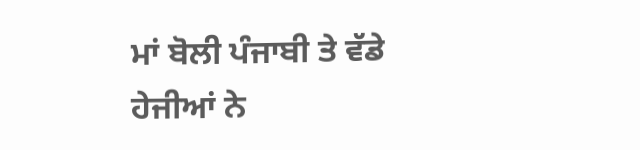ਮਾਂ ਬੋਲੀ ਪੰਜਾਬੀ ਤੇ ਵੱਡੇ ਹੇਜੀਆਂ ਨੇ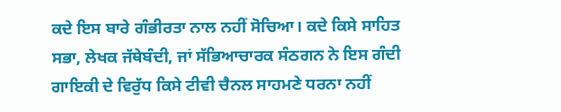ਕਦੇ ਇਸ ਬਾਰੇ ਗੰਭੀਰਤਾ ਨਾਲ ਨਹੀਂ ਸੋਚਿਆ। ਕਦੇ ਕਿਸੇ ਸਾਹਿਤ ਸਭਾ, ਲੇਖਕ ਜੱਥੇਬੰਦੀ, ਜਾਂ ਸੱਭਿਆਚਾਰਕ ਸੰਠਗਨ ਨੇ ਇਸ ਗੰਦੀ ਗਾਇਕੀ ਦੇ ਵਿਰੁੱਧ ਕਿਸੇ ਟੀਵੀ ਚੈਨਲ ਸਾਹਮਣੇ ਧਰਨਾ ਨਹੀਂ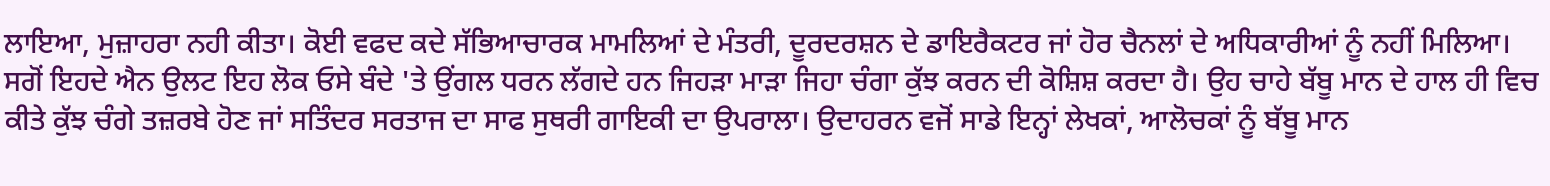ਲਾਇਆ, ਮੁਜ਼ਾਹਰਾ ਨਹੀ ਕੀਤਾ। ਕੋਈ ਵਫਦ ਕਦੇ ਸੱਭਿਆਚਾਰਕ ਮਾਮਲਿਆਂ ਦੇ ਮੰਤਰੀ, ਦੂਰਦਰਸ਼ਨ ਦੇ ਡਾਇਰੈਕਟਰ ਜਾਂ ਹੋਰ ਚੈਨਲਾਂ ਦੇ ਅਧਿਕਾਰੀਆਂ ਨੂੰ ਨਹੀਂ ਮਿਲਿਆ। ਸਗੋਂ ਇਹਦੇ ਐਨ ਉਲਟ ਇਹ ਲੋਕ ਓਸੇ ਬੰਦੇ 'ਤੇ ਉਂਗਲ ਧਰਨ ਲੱਗਦੇ ਹਨ ਜਿਹੜਾ ਮਾੜਾ ਜਿਹਾ ਚੰਗਾ ਕੁੱਝ ਕਰਨ ਦੀ ਕੋਸ਼ਿਸ਼ ਕਰਦਾ ਹੈ। ਉਹ ਚਾਹੇ ਬੱਬੂ ਮਾਨ ਦੇ ਹਾਲ ਹੀ ਵਿਚ ਕੀਤੇ ਕੁੱਝ ਚੰਗੇ ਤਜ਼ਰਬੇ ਹੋਣ ਜਾਂ ਸਤਿੰਦਰ ਸਰਤਾਜ ਦਾ ਸਾਫ ਸੁਥਰੀ ਗਾਇਕੀ ਦਾ ਉਪਰਾਲਾ। ਉਦਾਹਰਨ ਵਜੋਂ ਸਾਡੇ ਇਨ੍ਹਾਂ ਲੇਖਕਾਂ, ਆਲੋਚਕਾਂ ਨੂੰ ਬੱਬੂ ਮਾਨ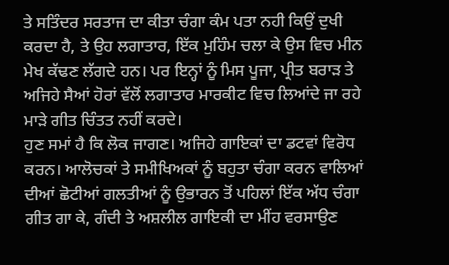ਤੇ ਸਤਿੰਦਰ ਸਰਤਾਜ ਦਾ ਕੀਤਾ ਚੰਗਾ ਕੰਮ ਪਤਾ ਨਹੀ ਕਿਉਂ ਦੁਖੀ ਕਰਦਾ ਹੈ, ਤੇ ਉਹ ਲਗਾਤਾਰ, ਇੱਕ ਮੁਹਿੰਮ ਚਲਾ ਕੇ ਉਸ ਵਿਚ ਮੀਨ ਮੇਖ ਕੱਢਣ ਲੱਗਦੇ ਹਨ। ਪਰ ਇਨ੍ਹਾਂ ਨੂੰ ਮਿਸ ਪੂਜਾ, ਪ੍ਰੀਤ ਬਰਾੜ ਤੇ ਅਜਿਹੇ ਸੈਆਂ ਹੋਰਾਂ ਵੱਲੋਂ ਲਗਾਤਾਰ ਮਾਰਕੀਟ ਵਿਚ ਲਿਆਂਦੇ ਜਾ ਰਹੇ ਮਾੜੇ ਗੀਤ ਚਿੰਤਤ ਨਹੀਂ ਕਰਦੇ।
ਹੁਣ ਸਮਾਂ ਹੈ ਕਿ ਲੋਕ ਜਾਗਣ। ਅਜਿਹੇ ਗਾਇਕਾਂ ਦਾ ਡਟਵਾਂ ਵਿਰੋਧ ਕਰਨ। ਆਲੋਚਕਾਂ ਤੇ ਸਮੀਖਿਅਕਾਂ ਨੂੰ ਬਹੁਤਾ ਚੰਗਾ ਕਰਨ ਵਾਲਿਆਂ ਦੀਆਂ ਛੋਟੀਆਂ ਗਲਤੀਆਂ ਨੂੰ ਉਭਾਰਨ ਤੋਂ ਪਹਿਲਾਂ ਇੱਕ ਅੱਧ ਚੰਗਾ ਗੀਤ ਗਾ ਕੇ, ਗੰਦੀ ਤੇ ਅਸ਼ਲੀਲ ਗਾਇਕੀ ਦਾ ਮੀਂਹ ਵਰਸਾਉਣ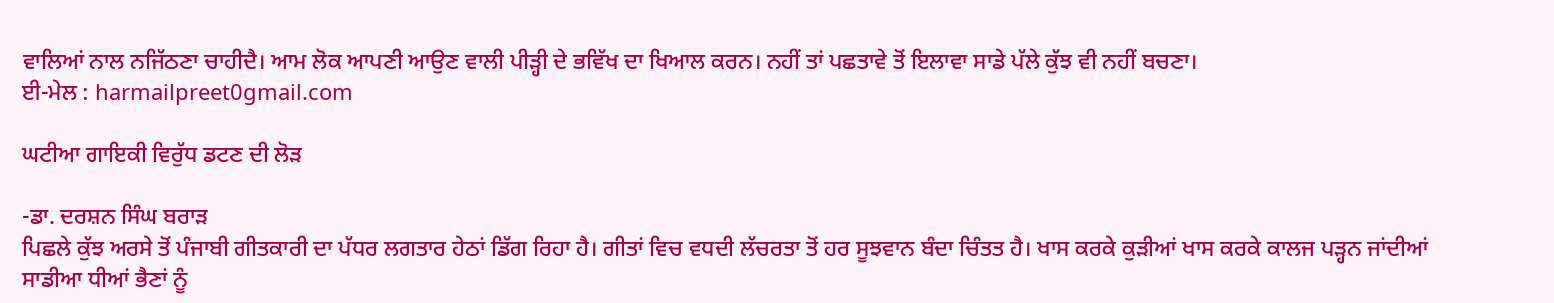ਵਾਲਿਆਂ ਨਾਲ ਨਜਿੱਠਣਾ ਚਾਹੀਦੈ। ਆਮ ਲੋਕ ਆਪਣੀ ਆਉਣ ਵਾਲੀ ਪੀੜ੍ਹੀ ਦੇ ਭਵਿੱਖ ਦਾ ਖਿਆਲ ਕਰਨ। ਨਹੀਂ ਤਾਂ ਪਛਤਾਵੇ ਤੋਂ ਇਲਾਵਾ ਸਾਡੇ ਪੱਲੇ ਕੁੱਝ ਵੀ ਨਹੀਂ ਬਚਣਾ।
ਈ-ਮੇਲ : harmailpreet0gmail.com

ਘਟੀਆ ਗਾਇਕੀ ਵਿਰੁੱਧ ਡਟਣ ਦੀ ਲੋੜ

-ਡਾ. ਦਰਸ਼ਨ ਸਿੰਘ ਬਰਾੜ
ਪਿਛਲੇ ਕੁੱਝ ਅਰਸੇ ਤੋਂ ਪੰਜਾਬੀ ਗੀਤਕਾਰੀ ਦਾ ਪੱਧਰ ਲਗਤਾਰ ਹੇਠਾਂ ਡਿੱਗ ਰਿਹਾ ਹੈ। ਗੀਤਾਂ ਵਿਚ ਵਧਦੀ ਲੱਚਰਤਾ ਤੋਂ ਹਰ ਸੂਝਵਾਨ ਬੰਦਾ ਚਿੰਤਤ ਹੈ। ਖਾਸ ਕਰਕੇ ਕੁੜੀਆਂ ਖਾਸ ਕਰਕੇ ਕਾਲਜ ਪੜ੍ਹਨ ਜਾਂਦੀਆਂ ਸਾਡੀਆ ਧੀਆਂ ਭੈਣਾਂ ਨੂੰ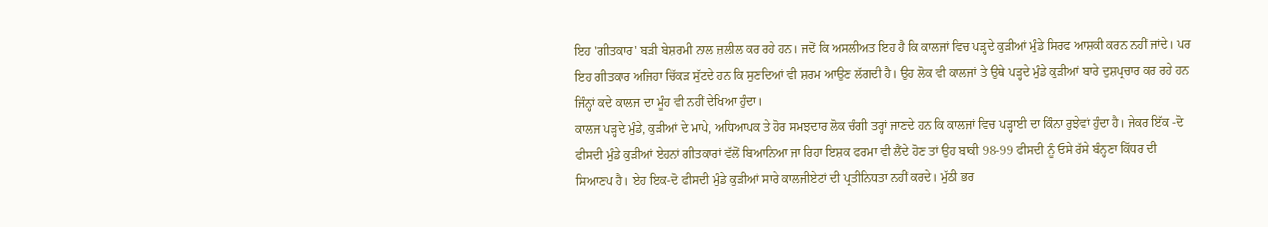ਇਹ 'ਗੀਤਕਾਰ' ਬੜੀ ਬੇਸ਼ਰਮੀ ਨਾਲ ਜ਼ਲੀਲ ਕਰ ਰਹੇ ਹਨ। ਜਦੋਂ ਕਿ ਅਸਲੀਅਤ ਇਹ ਹੈ ਕਿ ਕਾਲਜਾਂ ਵਿਚ ਪੜ੍ਹਦੇ ਕੁੜੀਆਂ ਮੁੰਡੇ ਸਿਰਫ ਆਸ਼ਕੀ ਕਰਨ ਨਹੀਂ ਜਾਂਦੇ। ਪਰ ਇਹ ਗੀਤਕਾਰ ਅਜਿਹਾ ਚਿੱਕੜ ਸੁੱਟਦੇ ਹਨ ਕਿ ਸੁਣਦਿਆਂ ਵੀ ਸ਼ਰਮ ਆਉਣ ਲੱਗਦੀ ਹੈ। ਉਹ ਲੋਕ ਵੀ ਕਾਲਜਾਂ ਤੇ ਉਥੇ ਪੜ੍ਹਦੇ ਮੁੰਡੇ ਕੁੜੀਆਂ ਬਾਰੇ ਦੁਸ਼ਪ੍ਰਚਾਰ ਕਰ ਰਹੇ ਹਨ ਜਿੰਨ੍ਹਾਂ ਕਦੇ ਕਾਲਜ ਦਾ ਮੂੰਹ ਵੀ ਨਹੀਂ ਦੇਖਿਆ ਹੁੰਦਾ।
ਕਾਲਜ ਪੜ੍ਹਦੇ ਮੁੰਡੇ, ਕੁੜੀਆਂ ਦੇ ਮਾਪੇ, ਅਧਿਆਪਕ ਤੇ ਹੋਰ ਸਮਝਦਾਰ ਲੋਕ ਚੰਗੀ ਤਰ੍ਹਾਂ ਜਾਣਦੇ ਹਨ ਕਿ ਕਾਲਜਾਂ ਵਿਚ ਪੜ੍ਹਾਈ ਦਾ ਕਿੰਨਾ ਰੁਝੇਵਾਂ ਹੁੰਦਾ ਹੈ। ਜੇਕਰ ਇੱਕ -ਦੋ ਫੀਸਦੀ ਮੁੰਡੇ ਕੁੜੀਆਂ ਏਹਨਾਂ ਗੀਤਕਾਰਾਂ ਵੱਲੋਂ ਬਿਆਨਿਆ ਜਾ ਰਿਹਾ ਇਸ਼ਕ ਫਰਮਾ ਵੀ ਲੈਂਦੇ ਹੋਣ ਤਾਂ ਉਹ ਬਾਕੀ 98-99 ਫੀਸਦੀ ਨੂੰ ਓਸੇ ਰੱਸੇ ਬੰਨ੍ਹਣਾ ਕਿੱਧਰ ਦੀ ਸਿਆਣਪ ਹੈ। ਏਹ ਇਕ-ਦੋ ਫੀਸਦੀ ਮੁੰਡੇ ਕੁੜੀਆਂ ਸਾਰੇ ਕਾਲਜੀਏਟਾਂ ਦੀ ਪ੍ਰਤੀਨਿਧਤਾ ਨਹੀਂ ਕਰਦੇ। ਮੁੱਠੀ ਭਰ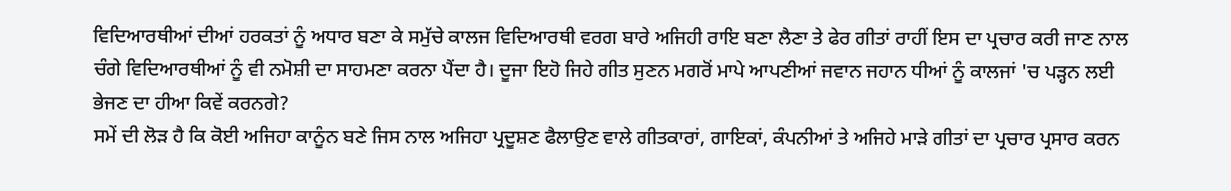ਵਿਦਿਆਰਥੀਆਂ ਦੀਆਂ ਹਰਕਤਾਂ ਨੂੰ ਅਧਾਰ ਬਣਾ ਕੇ ਸਮੁੱਚੇ ਕਾਲਜ ਵਿਦਿਆਰਥੀ ਵਰਗ ਬਾਰੇ ਅਜਿਹੀ ਰਾਇ ਬਣਾ ਲੈਣਾ ਤੇ ਫੇਰ ਗੀਤਾਂ ਰਾਹੀਂ ਇਸ ਦਾ ਪ੍ਰਚਾਰ ਕਰੀ ਜਾਣ ਨਾਲ ਚੰਗੇ ਵਿਦਿਆਰਥੀਆਂ ਨੂੰ ਵੀ ਨਮੋਸ਼ੀ ਦਾ ਸਾਹਮਣਾ ਕਰਨਾ ਪੈਂਦਾ ਹੈ। ਦੂਜਾ ਇਹੋ ਜਿਹੇ ਗੀਤ ਸੁਣਨ ਮਗਰੋਂ ਮਾਪੇ ਆਪਣੀਆਂ ਜਵਾਨ ਜਹਾਨ ਧੀਆਂ ਨੂੰ ਕਾਲਜਾਂ 'ਚ ਪੜ੍ਹਨ ਲਈ ਭੇਜਣ ਦਾ ਹੀਆ ਕਿਵੇਂ ਕਰਨਗੇ?
ਸਮੇਂ ਦੀ ਲੋੜ ਹੈ ਕਿ ਕੋਈ ਅਜਿਹਾ ਕਾਨੂੰਨ ਬਣੇ ਜਿਸ ਨਾਲ ਅਜਿਹਾ ਪ੍ਰਦੂਸ਼ਣ ਫੈਲਾਉਣ ਵਾਲੇ ਗੀਤਕਾਰਾਂ, ਗਾਇਕਾਂ, ਕੰਪਨੀਆਂ ਤੇ ਅਜਿਹੇ ਮਾੜੇ ਗੀਤਾਂ ਦਾ ਪ੍ਰਚਾਰ ਪ੍ਰਸਾਰ ਕਰਨ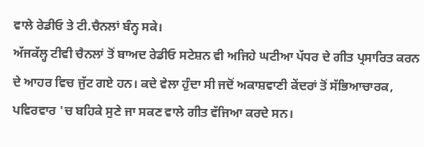ਵਾਲੇ ਰੇਡੀਓ ਤੇ ਟੀ.ਚੈਨਲਾਂ ਬੰਨ੍ਹ ਸਕੇ।
ਅੱਜਕੱਲ੍ਹ ਟੀਵੀ ਚੈਨਲਾਂ ਤੋਂ ਬਾਅਦ ਰੇਡੀਓ ਸਟੇਸ਼ਨ ਵੀ ਅਜਿਹੇ ਘਟੀਆ ਪੱਧਰ ਦੇ ਗੀਤ ਪ੍ਰਸਾਰਿਤ ਕਰਨ ਦੇ ਆਹਰ ਵਿਚ ਜੁੱਟ ਗਏ ਹਨ। ਕਦੇ ਵੇਲਾ ਹੁੰਦਾ ਸੀ ਜਦੋਂ ਅਕਾਸ਼ਵਾਣੀ ਕੇਂਦਰਾਂ ਤੋਂ ਸੱਭਿਆਚਾਰਕ, ਪਵਿਰਵਾਰ 'ਚ ਬਹਿਕੇ ਸੁਣੇ ਜਾ ਸਕਣ ਵਾਲੇ ਗੀਤ ਵੱਜਿਆ ਕਰਦੇ ਸਨ।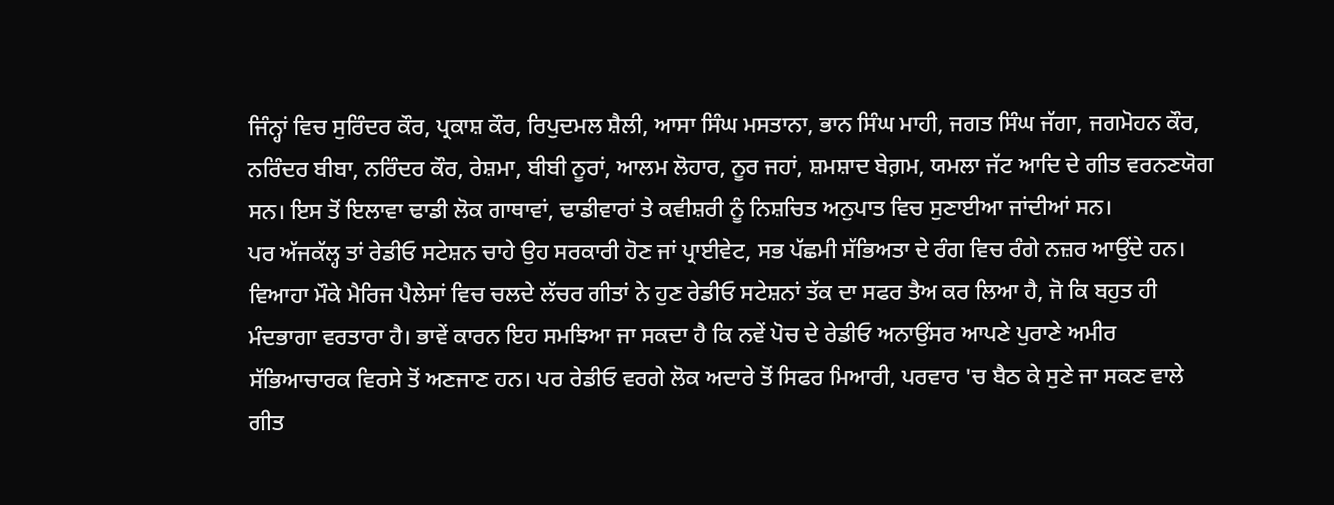ਜਿੰਨ੍ਹਾਂ ਵਿਚ ਸੁਰਿੰਦਰ ਕੌਰ, ਪ੍ਰਕਾਸ਼ ਕੌਰ, ਰਿਪੁਦਮਲ ਸ਼ੈਲੀ, ਆਸਾ ਸਿੰਘ ਮਸਤਾਨਾ, ਭਾਨ ਸਿੰਘ ਮਾਹੀ, ਜਗਤ ਸਿੰਘ ਜੱਗਾ, ਜਗਮੋਹਨ ਕੌਰ, ਨਰਿੰਦਰ ਬੀਬਾ, ਨਰਿੰਦਰ ਕੌਰ, ਰੇਸ਼ਮਾ, ਬੀਬੀ ਨੂਰਾਂ, ਆਲਮ ਲੋਹਾਰ, ਨੂਰ ਜਹਾਂ, ਸ਼ਮਸ਼ਾਦ ਬੇਗ਼ਮ, ਯਮਲਾ ਜੱਟ ਆਦਿ ਦੇ ਗੀਤ ਵਰਨਣਯੋਗ ਸਨ। ਇਸ ਤੋਂ ਇਲਾਵਾ ਢਾਡੀ ਲੋਕ ਗਾਥਾਵਾਂ, ਢਾਡੀਵਾਰਾਂ ਤੇ ਕਵੀਸ਼ਰੀ ਨੂੰ ਨਿਸ਼ਚਿਤ ਅਨੁਪਾਤ ਵਿਚ ਸੁਣਾਈਆ ਜਾਂਦੀਆਂ ਸਨ।
ਪਰ ਅੱਜਕੱਲ੍ਹ ਤਾਂ ਰੇਡੀਓ ਸਟੇਸ਼ਨ ਚਾਹੇ ਉਹ ਸਰਕਾਰੀ ਹੋਣ ਜਾਂ ਪ੍ਰਾਈਵੇਟ, ਸਭ ਪੱਛਮੀ ਸੱਭਿਅਤਾ ਦੇ ਰੰਗ ਵਿਚ ਰੰਗੇ ਨਜ਼ਰ ਆਉਂਦੇ ਹਨ। ਵਿਆਹਾ ਮੌਕੇ ਮੈਰਿਜ ਪੈਲੇਸਾਂ ਵਿਚ ਚਲਦੇ ਲੱਚਰ ਗੀਤਾਂ ਨੇ ਹੁਣ ਰੇਡੀਓ ਸਟੇਸ਼ਨਾਂ ਤੱਕ ਦਾ ਸਫਰ ਤੈਅ ਕਰ ਲਿਆ ਹੈ, ਜੋ ਕਿ ਬਹੁਤ ਹੀ ਮੰਦਭਾਗਾ ਵਰਤਾਰਾ ਹੈ। ਭਾਵੇਂ ਕਾਰਨ ਇਹ ਸਮਝਿਆ ਜਾ ਸਕਦਾ ਹੈ ਕਿ ਨਵੇਂ ਪੋਚ ਦੇ ਰੇਡੀਓ ਅਨਾਉਂਸਰ ਆਪਣੇ ਪੁਰਾਣੇ ਅਮੀਰ ਸੱਭਿਆਚਾਰਕ ਵਿਰਸੇ ਤੋਂ ਅਣਜਾਣ ਹਨ। ਪਰ ਰੇਡੀਓ ਵਰਗੇ ਲੋਕ ਅਦਾਰੇ ਤੋਂ ਸਿਫਰ ਮਿਆਰੀ, ਪਰਵਾਰ 'ਚ ਬੈਠ ਕੇ ਸੁਣੇ ਜਾ ਸਕਣ ਵਾਲੇ ਗੀਤ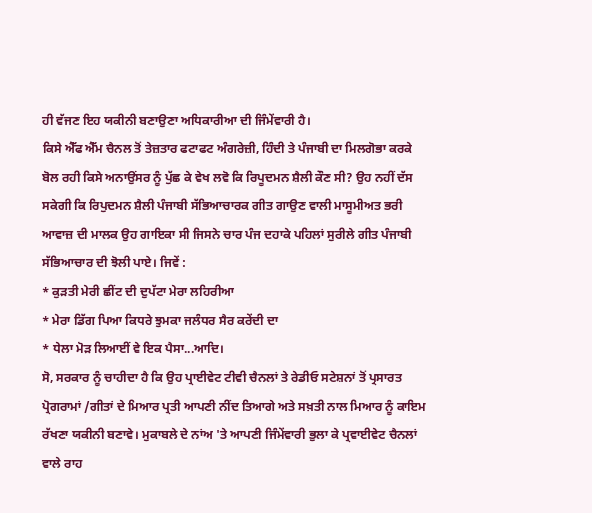ਹੀ ਵੱਜਣ ਇਹ ਯਕੀਨੀ ਬਣਾਉਣਾ ਅਧਿਕਾਰੀਆ ਦੀ ਜਿੰਮੇਂਵਾਰੀ ਹੈ।
ਕਿਸੇ ਐੱਫ ਐੱਮ ਚੈਨਲ ਤੋਂ ਤੇਜ਼ਤਾਰ ਫਟਾਫਟ ਅੰਗਰੇਜ਼ੀ, ਹਿੰਦੀ ਤੇ ਪੰਜਾਬੀ ਦਾ ਮਿਲਗੋਭਾ ਕਰਕੇ ਬੋਲ ਰਹੀ ਕਿਸੇ ਅਨਾਉਂਸਰ ਨੂੰ ਪੁੱਛ ਕੇ ਵੇਖ ਲਵੋ ਕਿ ਰਿਪੂਦਮਨ ਸ਼ੈਲੀ ਕੌਣ ਸੀ? ਉਹ ਨਹੀਂ ਦੱਸ ਸਕੇਗੀ ਕਿ ਰਿਪੁਦਮਨ ਸ਼ੈਲੀ ਪੰਜਾਬੀ ਸੱਭਿਆਚਾਰਕ ਗੀਤ ਗਾਉਣ ਵਾਲੀ ਮਾਸੂਮੀਅਤ ਭਰੀ ਆਵਾਜ਼ ਦੀ ਮਾਲਕ ਉਹ ਗਾਇਕਾ ਸੀ ਜਿਸਨੇ ਚਾਰ ਪੰਜ ਦਹਾਕੇ ਪਹਿਲਾਂ ਸੁਰੀਲੇ ਗੀਤ ਪੰਜਾਬੀ ਸੱਭਿਆਚਾਰ ਦੀ ਝੋਲੀ ਪਾਏ। ਜਿਵੇਂ :
* ਕੁੜਤੀ ਮੇਰੀ ਛੀਂਟ ਦੀ ਦੁਪੱਟਾ ਮੇਰਾ ਲਹਿਰੀਆ
* ਮੇਰਾ ਡਿੱਗ ਪਿਆ ਕਿਧਰੇ ਝੁਮਕਾ ਜਲੰਧਰ ਸੈਰ ਕਰੇਂਦੀ ਦਾ
* ਧੇਲਾ ਮੋੜ ਲਿਆਈਂ ਵੇ ਇਕ ਪੈਸਾ...ਆਦਿ।
ਸੋ, ਸਰਕਾਰ ਨੂੰ ਚਾਹੀਦਾ ਹੈ ਕਿ ਉਹ ਪ੍ਰਾਈਵੇਟ ਟੀਵੀ ਚੈਨਲਾਂ ਤੇ ਰੇਡੀਓ ਸਟੇਸ਼ਨਾਂ ਤੋਂ ਪ੍ਰਸਾਰਤ ਪ੍ਰੋਗਰਾਮਾਂ /ਗੀਤਾਂ ਦੇ ਮਿਆਰ ਪ੍ਰਤੀ ਆਪਣੀ ਨੀਂਦ ਤਿਆਗੇ ਅਤੇ ਸਖ਼ਤੀ ਨਾਲ ਮਿਆਰ ਨੂੰ ਕਾਇਮ ਰੱਖਣਾ ਯਕੀਨੀ ਬਣਾਵੇ। ਮੁਕਾਬਲੇ ਦੇ ਨਾਂਅ 'ਤੇ ਆਪਣੀ ਜਿੰਮੇਂਵਾਰੀ ਭੁਲਾ ਕੇ ਪ੍ਰਵਾਈਵੇਟ ਚੈਨਲਾਂ ਵਾਲੇ ਰਾਹ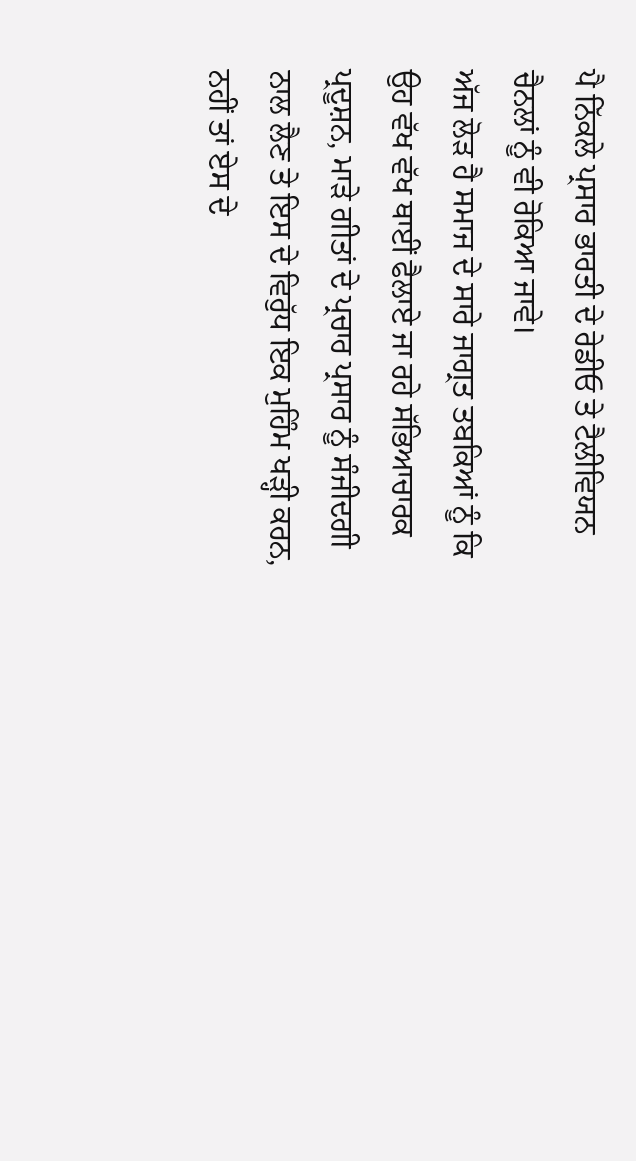ਪੈ ਨਿੱਕਲੇ ਪ੍ਰਸਾਰ ਭਾਰਤੀ ਦੇ ਰੇਡੀਓ ਤੇ ਟੈਲੀਵਿਯਨ ਚੈਨਲਾਂ ਨੂੰ ਵੀ ਰੋਕਿਆ ਜਾਵੇ।
ਅੱਜ ਲੋੜ ਹੈ ਸਮਾਜ ਦੇ ਸਾਰੇ ਜਾਗ੍ਰਤ ਤਬਕਿਆਂ ਨੂੰ ਕਿ ਉਹ ਵੱਖ ਵੱਖ ਥਾਈਂ ਫੈਲਾਏ ਜਾ ਰਹੇ ਸੱਭਿਆਚਾਰਕ ਪ੍ਰਦੂਸ਼ਨ, ਮਾੜੇ ਗੀਤਾਂ ਦੇ ਪ੍ਰਚਾਰ ਪ੍ਰਸਾਰ ਨੂੰ ਸੰਜੀਦਗੀ ਨਾਲ ਲੈਣ ਤੇ ਇਸ ਦੇ ਵਿਰੁੱਧ ਇਕ ਮੁਹਿੰਮ ਖੜ੍ਹੀ ਕਰਨ, ਨਹੀਂ ਤਾਂ ਏਸ ਦੇ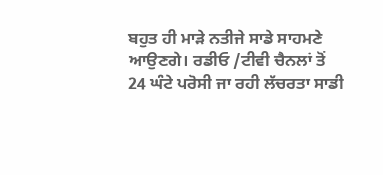ਬਹੁਤ ਹੀ ਮਾੜੇ ਨਤੀਜੇ ਸਾਡੇ ਸਾਹਮਣੇ ਆਉਣਗੇ। ਰਡੀਓ /ਟੀਵੀ ਚੈਨਲਾਂ ਤੋਂ 24 ਘੰਟੇ ਪਰੋਸੀ ਜਾ ਰਹੀ ਲੱਚਰਤਾ ਸਾਡੀ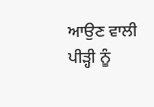ਆਉਣ ਵਾਲੀ ਪੀੜ੍ਹੀ ਨੂੰ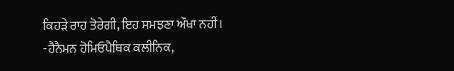ਕਿਹੜੇ ਰਾਹ ਤੋਰੇਗੀ, ਇਹ ਸਮਝਣਾ ਔਖਾ ਨਹੀਂ।
-ਹੈਨੈਮਨ ਹੋਮਿਓਪੈਥਿਕ ਕਲੀਨਿਕ,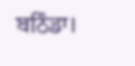ਬਠਿੰਡਾ।